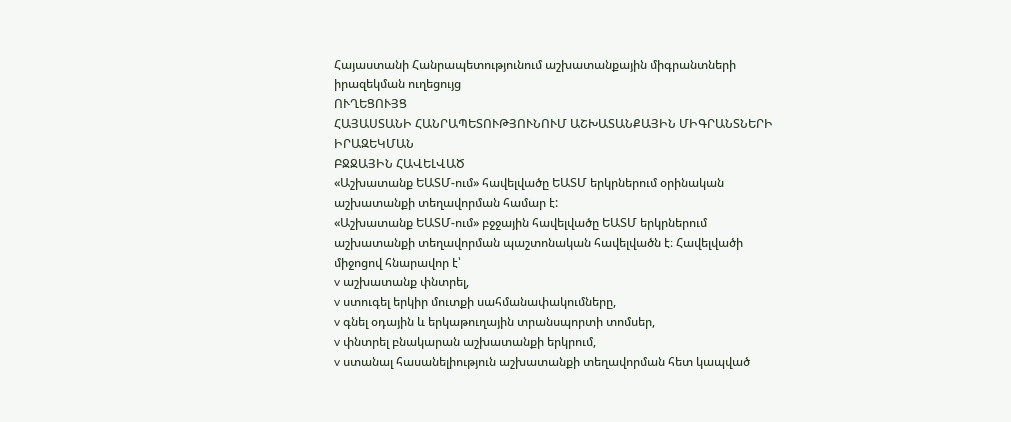Հայաստանի Հանրապետությունում աշխատանքային միգրանտների իրազեկման ուղեցույց
ՈՒՂԵՑՈՒՅՑ
ՀԱՅԱՍՏԱՆԻ ՀԱՆՐԱՊԵՏՈՒԹՅՈՒՆՈՒՄ ԱՇԽԱՏԱՆՔԱՅԻՆ ՄԻԳՐԱՆՏՆԵՐԻ ԻՐԱԶԵԿՄԱՆ
ԲՋՋԱՅԻՆ ՀԱՎԵԼՎԱԾ
«Աշխատանք ԵԱՏՄ-ում» հավելվածը ԵԱՏՄ երկրներում օրինական աշխատանքի տեղավորման համար է:
«Աշխատանք ԵԱՏՄ-ում» բջջային հավելվածը ԵԱՏՄ երկրներում աշխատանքի տեղավորման պաշտոնական հավելվածն է։ Հավելվածի միջոցով հնարավոր է՝
v աշխատանք փնտրել,
v ստուգել երկիր մուտքի սահմանափակումները,
v գնել օդային և երկաթուղային տրանսպորտի տոմսեր,
v փնտրել բնակարան աշխատանքի երկրում,
v ստանալ հասանելիություն աշխատանքի տեղավորման հետ կապված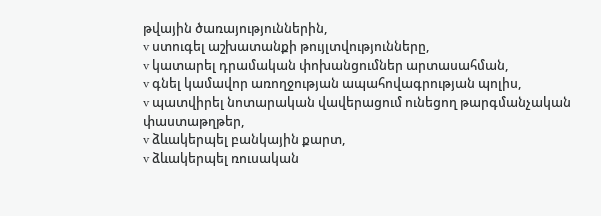թվային ծառայություններին,
v ստուգել աշխատանքի թույլտվությունները,
v կատարել դրամական փոխանցումներ արտասահման,
v գնել կամավոր առողջության ապահովագրության պոլիս,
v պատվիրել նոտարական վավերացում ունեցող թարգմանչական փաստաթղթեր,
v ձևակերպել բանկային քարտ,
v ձևակերպել ռուսական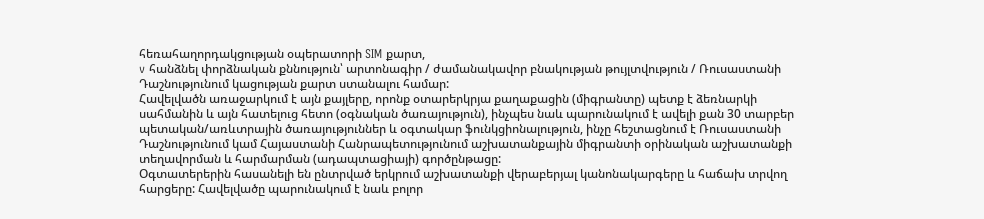հեռահաղորդակցության օպերատորի SIM քարտ,
v հանձնել փորձնական քննություն՝ արտոնագիր / ժամանակավոր բնակության թույլտվություն / Ռուսաստանի Դաշնությունում կացության քարտ ստանալու համար:
Հավելվածն առաջարկում է այն քայլերը, որոնք օտարերկրյա քաղաքացին (միգրանտը) պետք է ձեռնարկի սահմանին և այն հատելուց հետո (օգնական ծառայություն), ինչպես նաև պարունակում է ավելի քան 30 տարբեր պետական/առևտրային ծառայություններ և օգտակար ֆունկցիոնալություն, ինչը հեշտացնում է Ռուսաստանի Դաշնությունում կամ Հայաստանի Հանրապետությունում աշխատանքային միգրանտի օրինական աշխատանքի տեղավորման և հարմարման (ադապտացիայի) գործընթացը:
Օգտատերերին հասանելի են ընտրված երկրում աշխատանքի վերաբերյալ կանոնակարգերը և հաճախ տրվող հարցերը: Հավելվածը պարունակում է նաև բոլոր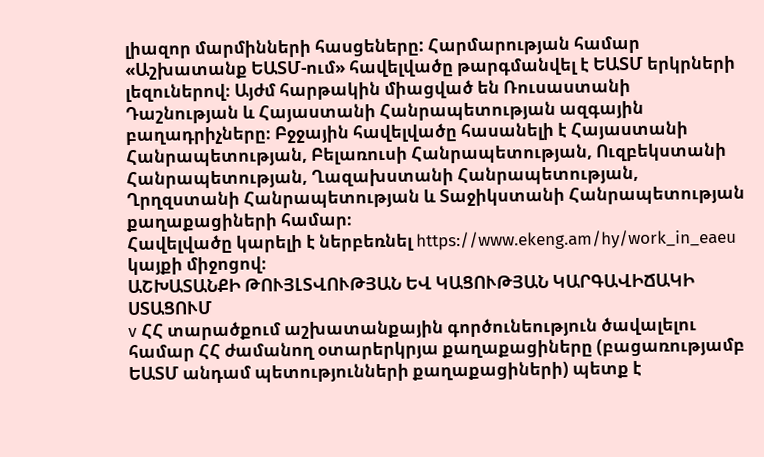լիազոր մարմինների հասցեները: Հարմարության համար «Աշխատանք ԵԱՏՄ-ում» հավելվածը թարգմանվել է ԵԱՏՄ երկրների լեզուներով։ Այժմ հարթակին միացված են Ռուսաստանի Դաշնության և Հայաստանի Հանրապետության ազգային բաղադրիչները։ Բջջային հավելվածը հասանելի է Հայաստանի Հանրապետության, Բելառուսի Հանրապետության, Ուզբեկստանի Հանրապետության, Ղազախստանի Հանրապետության, Ղրղզստանի Հանրապետության և Տաջիկստանի Հանրապետության քաղաքացիների համար։
Հավելվածը կարելի է ներբեռնել https://www.ekeng.am/hy/work_in_eaeu կայքի միջոցով։
ԱՇԽԱՏԱՆՔԻ ԹՈՒՅԼՏՎՈՒԹՅԱՆ ԵՎ ԿԱՑՈՒԹՅԱՆ ԿԱՐԳԱՎԻՃԱԿԻ ՍՏԱՑՈՒՄ
v ՀՀ տարածքում աշխատանքային գործունեություն ծավալելու համար ՀՀ ժամանող օտարերկրյա քաղաքացիները (բացառությամբ ԵԱՏՄ անդամ պետությունների քաղաքացիների) պետք է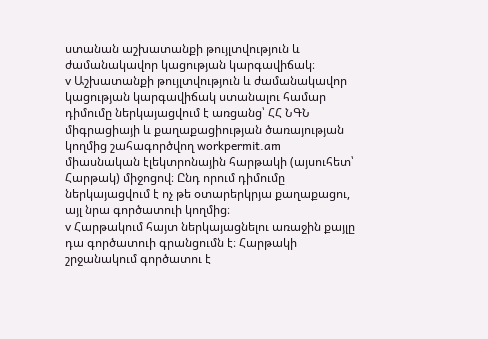ստանան աշխատանքի թույլտվություն և ժամանակավոր կացության կարգավիճակ։
v Աշխատանքի թույլտվություն և ժամանակավոր կացության կարգավիճակ ստանալու համար դիմումը ներկայացվում է առցանց՝ ՀՀ ՆԳՆ միգրացիայի և քաղաքացիության ծառայության կողմից շահագործվող workpermit.am միասնական էլեկտրոնային հարթակի (այսուհետ՝ Հարթակ) միջոցով։ Ընդ որում դիմումը ներկայացվում է ոչ թե օտարերկրյա քաղաքացու, այլ նրա գործատուի կողմից։
v Հարթակում հայտ ներկայացնելու առաջին քայլը դա գործատուի գրանցումն է։ Հարթակի շրջանակում գործատու է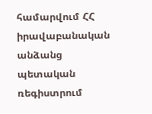համարվում ՀՀ իրավաբանական անձանց պետական ռեգիստրում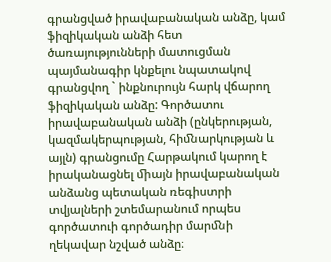գրանցված իրավաբանական անձը, կամ ֆիզիկական անձի հետ ծառայությունների մատուցման պայմանագիր կնքելու նպատակով գրանցվող ` ինքնուրույն հարկ վճարող ֆիզիկական անձը: Գործատու իրավաբանական անձի (ընկերության, կազմակերպության, հիﬓարկության և այլն) գրանցումը Հարթակում կարող է իրականացնել ﬕայն իրավաբանական անձանց պետական ռեգիստրի տվյալների շտեմարանում որպես գործատուի գործադիր մարﬓի ղեկավար նշված անձը։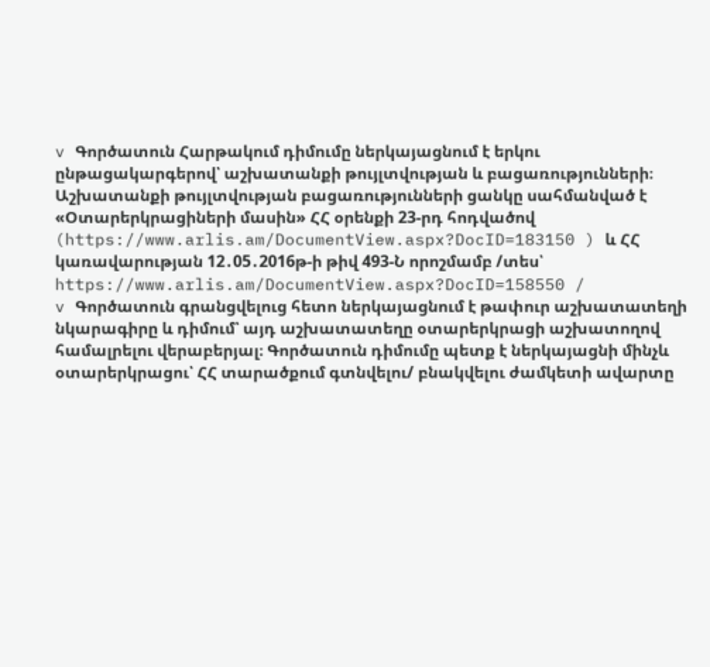v Գործատուն Հարթակում դիմումը ներկայացնում է երկու ընթացակարգերով՝ աշխատանքի թույլտվության և բացառությունների։ Աշխատանքի թույլտվության բացառությունների ցանկը սահմանված է «Օտարերկրացիների մասին» ՀՀ օրենքի 23-րդ հոդվածով (https://www.arlis.am/DocumentView.aspx?DocID=183150 ) և ՀՀ կառավարության 12․05․2016թ-ի թիվ 493-Ն որոշմամբ /տես՝ https://www.arlis.am/DocumentView.aspx?DocID=158550 /
v Գործատուն գրանցվելուց հետո ներկայացնում է թափուր աշխատատեղի նկարագիրը և դիմում՝ այդ աշխատատեղը օտարերկրացի աշխատողով համալրելու վերաբերյալ։ Գործատուն դիմումը պետք է ներկայացնի մինչև օտարերկրացու՝ ՀՀ տարածքում գտնվելու/ բնակվելու ժամկետի ավարտը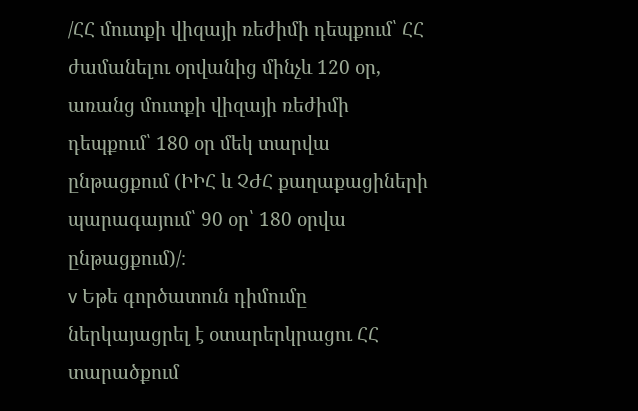/ՀՀ մուտքի վիզայի ռեժիմի դեպքում՝ ՀՀ ժամանելու օրվանից մինչև 120 օր, առանց մուտքի վիզայի ռեժիմի դեպքում՝ 180 օր մեկ տարվա ընթացքում (ԻԻՀ և ՉԺՀ քաղաքացիների պարագայում՝ 90 օր՝ 180 օրվա ընթացքում)/։
v Եթե գործատուն դիմումը ներկայացրել է օտարերկրացու ՀՀ տարածքում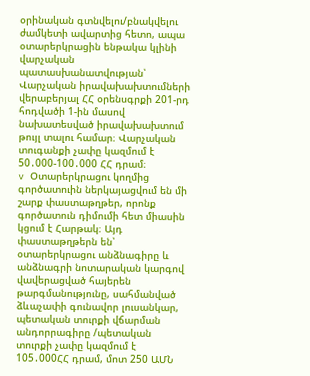օրինական գտնվելու/բնակվելու ժամկետի ավարտից հետո, ապա օտարերկրացին ենթակա կլինի վարչական պատասխանատվության՝ Վարչական իրավախախտումների վերաբերյալ ՀՀ օրենսգրքի 201-րդ հոդվածի 1-ին մասով նախատեսված իրավախախտում թույլ տալու համար։ Վարչական տուգանքի չափը կազմում է 50․000-100․000 ՀՀ դրամ։
v Օտարերկրացու կողմից գործատուին ներկայացվում են մի շարք փաստաթղթեր, որոնք գործատուն դիմումի հետ միասին կցում է Հարթակ։ Այդ փաստաթղթերն են՝ օտարերկրացու անձնագիրը և անձնագրի նոտարական կարգով վավերացված հայերեն թարգմանությունը, սահմանված ձևաչափի գունավոր լուսանկար, պետական տուրքի վճարման անդորրագիրը /պետական տուրքի չափը կազմում է 105․000ՀՀ դրամ, մոտ 250 ԱՄՆ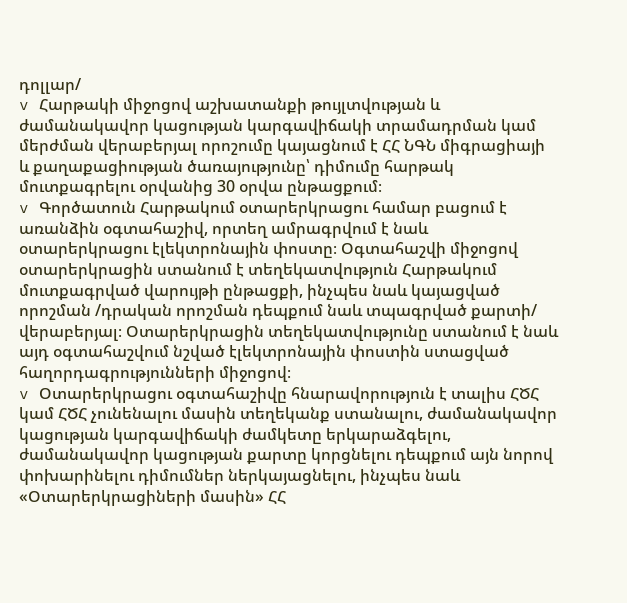դոլլար/
v Հարթակի միջոցով աշխատանքի թույլտվության և ժամանակավոր կացության կարգավիճակի տրամադրման կամ մերժման վերաբերյալ որոշումը կայացնում է ՀՀ ՆԳՆ միգրացիայի և քաղաքացիության ծառայությունը՝ դիմումը հարթակ մուտքագրելու օրվանից 30 օրվա ընթացքում։
v Գործատուն Հարթակում օտարերկրացու համար բացում է առանձին օգտահաշիվ, որտեղ ամրագրվում է նաև օտարերկրացու էլեկտրոնային փոստը։ Օգտահաշվի միջոցով օտարերկրացին ստանում է տեղեկատվություն Հարթակում մուտքագրված վարույթի ընթացքի, ինչպես նաև կայացված որոշման /դրական որոշման դեպքում նաև տպագրված քարտի/ վերաբերյալ։ Օտարերկրացին տեղեկատվությունը ստանում է նաև այդ օգտահաշվում նշված էլեկտրոնային փոստին ստացված հաղորդագրությունների միջոցով։
v Օտարերկրացու օգտահաշիվը հնարավորություն է տալիս ՀԾՀ կամ ՀԾՀ չունենալու մասին տեղեկանք ստանալու, ժամանակավոր կացության կարգավիճակի ժամկետը երկարաձգելու, ժամանակավոր կացության քարտը կորցնելու դեպքում այն նորով փոխարինելու դիմումներ ներկայացնելու, ինչպես նաև «Օտարերկրացիների մասին» ՀՀ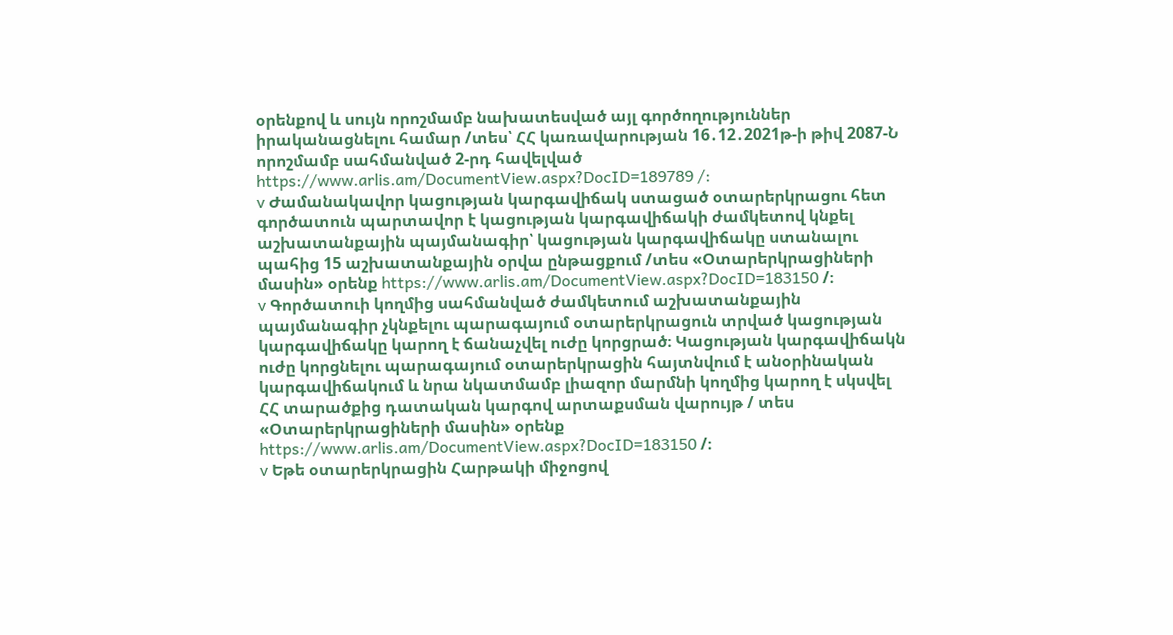օրենքով և սույն որոշմամբ նախատեսված այլ գործողություններ իրականացնելու համար /տես՝ ՀՀ կառավարության 16․12․2021թ-ի թիվ 2087-Ն որոշմամբ սահմանված 2-րդ հավելված https://www.arlis.am/DocumentView.aspx?DocID=189789 /:
v Ժամանակավոր կացության կարգավիճակ ստացած օտարերկրացու հետ գործատուն պարտավոր է կացության կարգավիճակի ժամկետով կնքել աշխատանքային պայմանագիր՝ կացության կարգավիճակը ստանալու պահից 15 աշխատանքային օրվա ընթացքում /տես «Օտարերկրացիների մասին» օրենք https://www.arlis.am/DocumentView.aspx?DocID=183150 /։
v Գործատուի կողմից սահմանված ժամկետում աշխատանքային պայմանագիր չկնքելու պարագայում օտարերկրացուն տրված կացության կարգավիճակը կարող է ճանաչվել ուժը կորցրած։ Կացության կարգավիճակն ուժը կորցնելու պարագայում օտարերկրացին հայտնվում է անօրինական կարգավիճակում և նրա նկատմամբ լիազոր մարմնի կողմից կարող է սկսվել ՀՀ տարածքից դատական կարգով արտաքսման վարույթ / տես «Օտարերկրացիների մասին» օրենք https://www.arlis.am/DocumentView.aspx?DocID=183150 /։
v Եթե օտարերկրացին Հարթակի միջոցով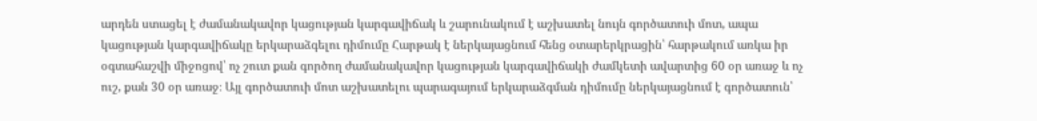արդեն ստացել է ժամանակավոր կացության կարգավիճակ և շարունակում է աշխատել նույն գործատուի մոտ, ապա կացության կարգավիճակը երկարաձգելու դիմումը Հարթակ է ներկայացնում հենց օտարերկրացին՝ հարթակում առկա իր օգտահաշվի միջոցով՝ ոչ շուտ քան գործող ժամանակավոր կացության կարգավիճակի ժամկետի ավարտից 60 օր առաջ և ոչ ուշ, քան 30 օր առաջ։ Այլ գործատուի մոտ աշխատելու պարագայում երկարաձգման դիմումը ներկայացնում է գործատուն՝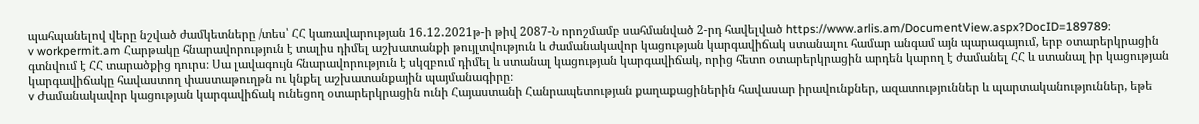պահպանելով վերը նշված ժամկետները /տես՝ ՀՀ կառավարության 16․12․2021թ-ի թիվ 2087-Ն որոշմամբ սահմանված 2-րդ հավելված https://www.arlis.am/DocumentView.aspx?DocID=189789։
v workpermit.am Հարթակը հնարավորություն է տալիս դիմել աշխատանքի թույլտվություն և ժամանակավոր կացության կարգավիճակ ստանալու համար անգամ այն պարագայում, երբ օտարերկրացին գտնվում է ՀՀ տարածքից դուրս։ Սա լավագույն հնարավորություն է սկզբում դիմել և ստանալ կացության կարգավիճակ, որից հետո օտարերկրացին արդեն կարող է ժամանել ՀՀ և ստանալ իր կացության կարգավիճակը հավաստող փաստաթուղթն ու կնքել աշխատանքային պայմանագիրը։
v Ժամանակավոր կացության կարգավիճակ ունեցող օտարերկրացին ունի Հայաստանի Հանրապետության քաղաքացիներին հավասար իրավունքներ, ազատություններ և պարտականություններ, եթե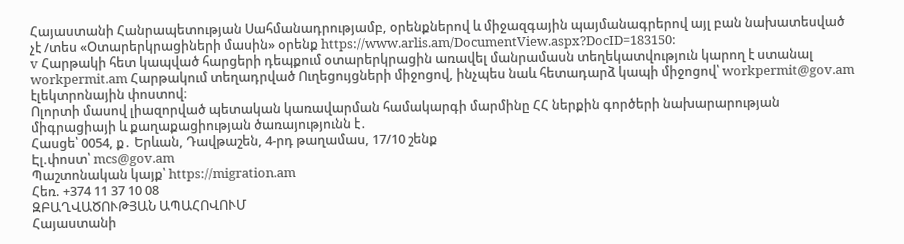Հայաստանի Հանրապետության Սահմանադրությամբ, օրենքներով և միջազգային պայմանագրերով այլ բան նախատեսված չէ /տես «Օտարերկրացիների մասին» օրենք https://www.arlis.am/DocumentView.aspx?DocID=183150:
v Հարթակի հետ կապված հարցերի դեպքում օտարերկրացին առավել մանրամասն տեղեկատվություն կարող է ստանալ workpermit.am Հարթակում տեղադրված Ուղեցույցների միջոցով, ինչպես նաև հետադարձ կապի միջոցով՝ workpermit@gov.am էլեկտրոնային փոստով։
Ոլորտի մասով լիազորված պետական կառավարման համակարգի մարմինը ՀՀ ներքին գործերի նախարարության միգրացիայի և քաղաքացիության ծառայությունն է․
Հասցե՝ 0054, ք․ Երևան, Դավթաշեն, 4-րդ թաղամաս, 17/10 շենք
Էլ.փոստ՝ mcs@gov.am
Պաշտոնական կայք՝ https://migration.am
Հեռ. +374 11 37 10 08
ԶԲԱՂՎԱԾՈՒԹՅԱՆ ԱՊԱՀՈՎՈՒՄ
Հայաստանի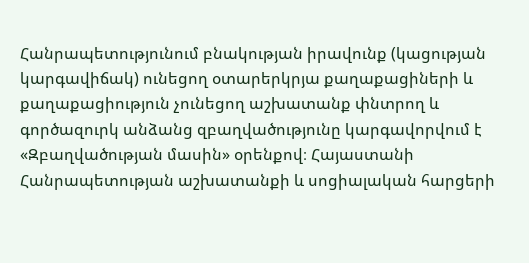Հանրապետությունում բնակության իրավունք (կացության կարգավիճակ) ունեցող օտարերկրյա քաղաքացիների և քաղաքացիություն չունեցող աշխատանք փնտրող և գործազուրկ անձանց զբաղվածությունը կարգավորվում է «Զբաղվածության մասին» օրենքով։ Հայաստանի Հանրապետության աշխատանքի և սոցիալական հարցերի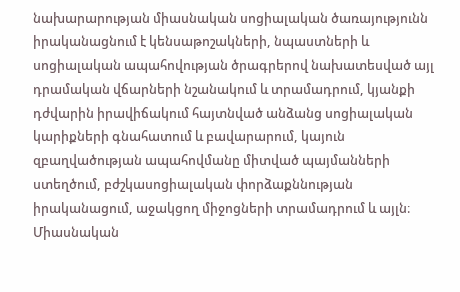նախարարության միասնական սոցիալական ծառայությունն իրականացնում է կենսաթոշակների, նպաստների և սոցիալական ապահովության ծրագրերով նախատեսված այլ դրամական վճարների նշանակում և տրամադրում, կյանքի դժվարին իրավիճակում հայտնված անձանց սոցիալական կարիքների գնահատում և բավարարում, կայուն զբաղվածության ապահովմանը միտված պայմանների ստեղծում, բժշկասոցիալական փորձաքննության իրականացում, աջակցող միջոցների տրամադրում և այլն։ Միասնական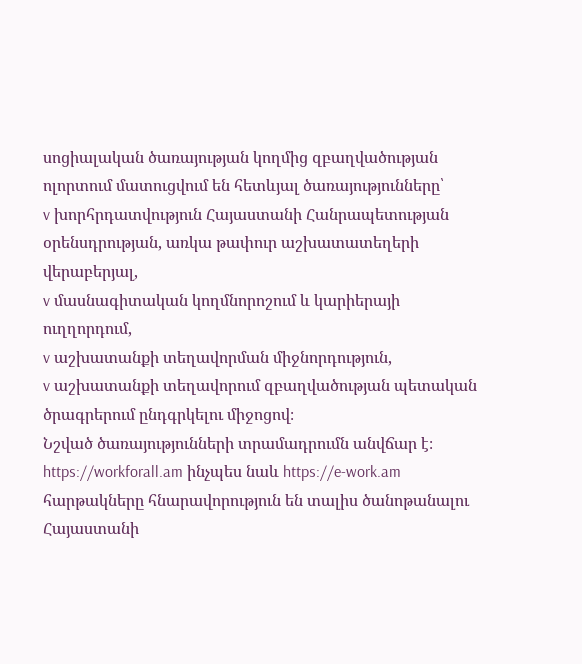սոցիալական ծառայության կողմից զբաղվածության ոլորտում մատուցվում են հետևյալ ծառայությունները՝
v խորհրդատվություն Հայաստանի Հանրապետության օրենսդրության, առկա թափուր աշխատատեղերի վերաբերյալ,
v մասնագիտական կողմնորոշում և կարիերայի ուղղորդում,
v աշխատանքի տեղավորման միջնորդություն,
v աշխատանքի տեղավորում զբաղվածության պետական ծրագրերում ընդգրկելու միջոցով։
Նշված ծառայությունների տրամադրումն անվճար է։
https://workforall.am ինչպես նաև https://e-work.am հարթակները հնարավորություն են տալիս ծանոթանալու Հայաստանի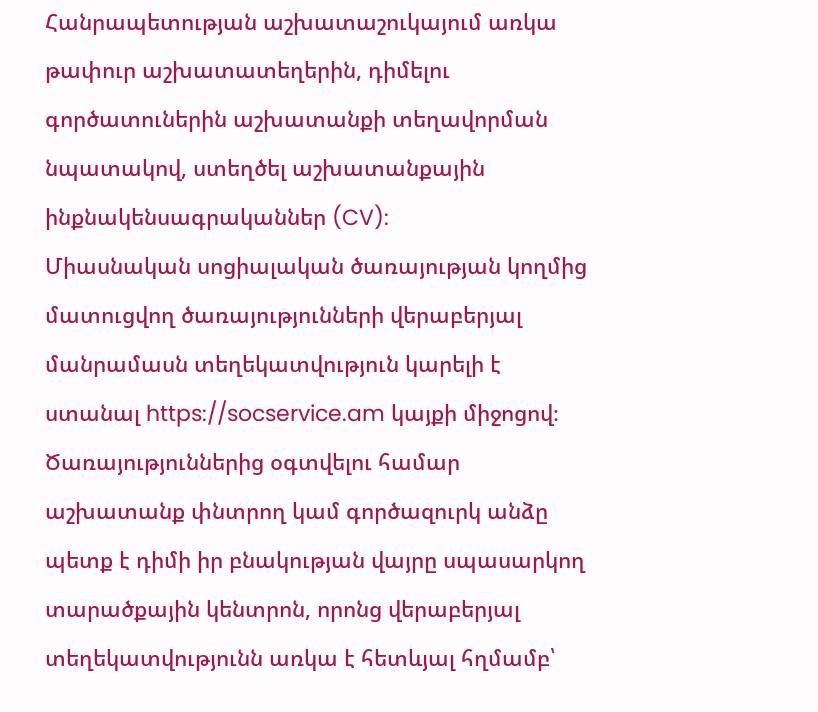Հանրապետության աշխատաշուկայում առկա թափուր աշխատատեղերին, դիմելու գործատուներին աշխատանքի տեղավորման նպատակով, ստեղծել աշխատանքային ինքնակենսագրականներ (CV):
Միասնական սոցիալական ծառայության կողմից մատուցվող ծառայությունների վերաբերյալ մանրամասն տեղեկատվություն կարելի է ստանալ https://socservice.am կայքի միջոցով։
Ծառայություններից օգտվելու համար աշխատանք փնտրող կամ գործազուրկ անձը պետք է դիմի իր բնակության վայրը սպասարկող տարածքային կենտրոն, որոնց վերաբերյալ տեղեկատվությունն առկա է հետևյալ հղմամբ՝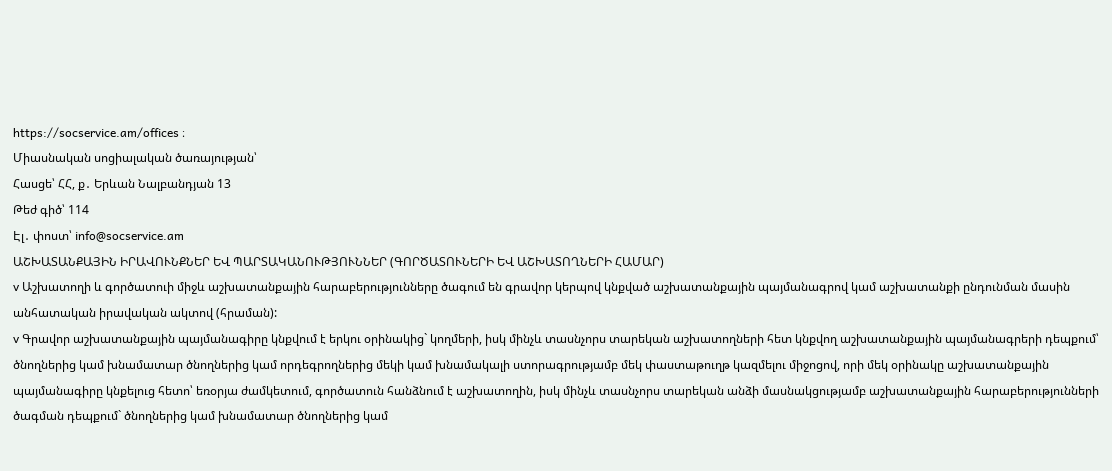https://socservice.am/offices ։
Միասնական սոցիալական ծառայության՝
Հասցե՝ ՀՀ, ք․ Երևան Նալբանդյան 13
Թեժ գիծ՝ 114
Էլ․ փոստ՝ info@socservice.am
ԱՇԽԱՏԱՆՔԱՅԻՆ ԻՐԱՎՈՒՆՔՆԵՐ ԵՎ ՊԱՐՏԱԿԱՆՈՒԹՅՈՒՆՆԵՐ (ԳՈՐԾԱՏՈՒՆԵՐԻ ԵՎ ԱՇԽԱՏՈՂՆԵՐԻ ՀԱՄԱՐ)
v Աշխատողի և գործատուի միջև աշխատանքային հարաբերությունները ծագում են գրավոր կերպով կնքված աշխատանքային պայմանագրով կամ աշխատանքի ընդունման մասին անհատական իրավական ակտով (հրաման):
v Գրավոր աշխատանքային պայմանագիրը կնքվում է երկու օրինակից` կողմերի, իսկ մինչև տասնչորս տարեկան աշխատողների հետ կնքվող աշխատանքային պայմանագրերի դեպքում՝ ծնողներից կամ խնամատար ծնողներից կամ որդեգրողներից մեկի կամ խնամակալի ստորագրությամբ մեկ փաստաթուղթ կազմելու միջոցով, որի մեկ օրինակը աշխատանքային պայմանագիրը կնքելուց հետո՝ եռօրյա ժամկետում, գործատուն հանձնում է աշխատողին, իսկ մինչև տասնչորս տարեկան անձի մասնակցությամբ աշխատանքային հարաբերությունների ծագման դեպքում` ծնողներից կամ խնամատար ծնողներից կամ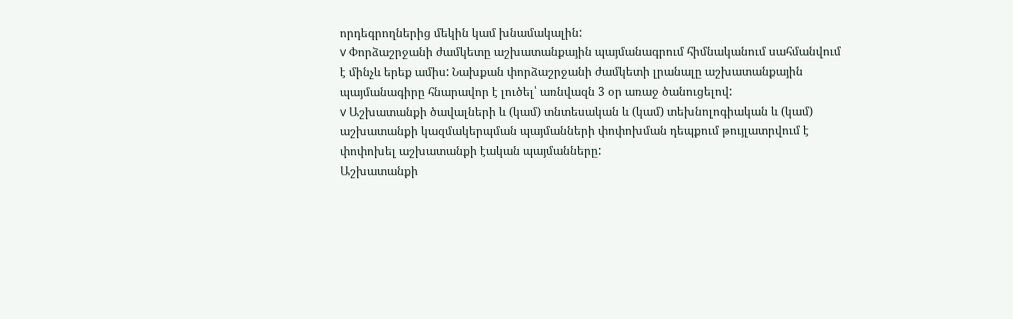որդեգրողներից մեկին կամ խնամակալին:
v Փորձաշրջանի ժամկետը աշխատանքային պայմանագրում հիմնականում սահմանվում է մինչև երեք ամիս: Նախքան փորձաշրջանի ժամկետի լրանալը աշխատանքային պայմանագիրը հնարավոր է լուծել՝ առնվազն 3 օր առաջ ծանուցելով:
v Աշխատանքի ծավալների և (կամ) տնտեսական և (կամ) տեխնոլոգիական և (կամ) աշխատանքի կազմակերպման պայմանների փոփոխման դեպքում թույլատրվում է փոփոխել աշխատանքի էական պայմանները:
Աշխատանքի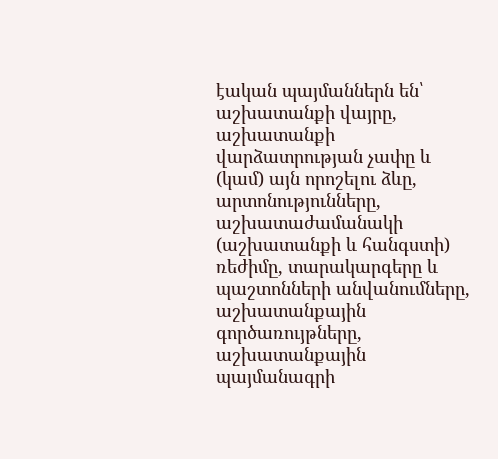էական պայմաններն են՝ աշխատանքի վայրը, աշխատանքի վարձատրության չափը և (կամ) այն որոշելու ձևը, արտոնությունները, աշխատաժամանակի (աշխատանքի և հանգստի) ռեժիմը, տարակարգերը և պաշտոնների անվանումները, աշխատանքային գործառույթները, աշխատանքային պայմանագրի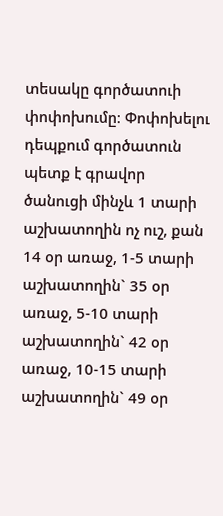տեսակը գործատուի փոփոխումը։ Փոփոխելու դեպքում գործատուն պետք է գրավոր ծանուցի մինչև 1 տարի աշխատողին ոչ ուշ, քան 14 օր առաջ, 1-5 տարի աշխատողին` 35 օր առաջ, 5-10 տարի աշխատողին` 42 օր առաջ, 10-15 տարի աշխատողին` 49 օր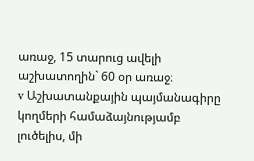առաջ, 15 տարուց ավելի աշխատողին` 60 օր առաջ։
v Աշխատանքային պայմանագիրը կողմերի համաձայնությամբ լուծելիս, մի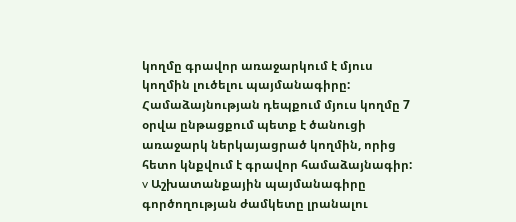կողմը գրավոր առաջարկում է մյուս կողմին լուծելու պայմանագիրը: Համաձայնության դեպքում մյուս կողմը 7 օրվա ընթացքում պետք է ծանուցի առաջարկ ներկայացրած կողմին, որից հետո կնքվում է գրավոր համաձայնագիր:
v Աշխատանքային պայմանագիրը գործողության ժամկետը լրանալու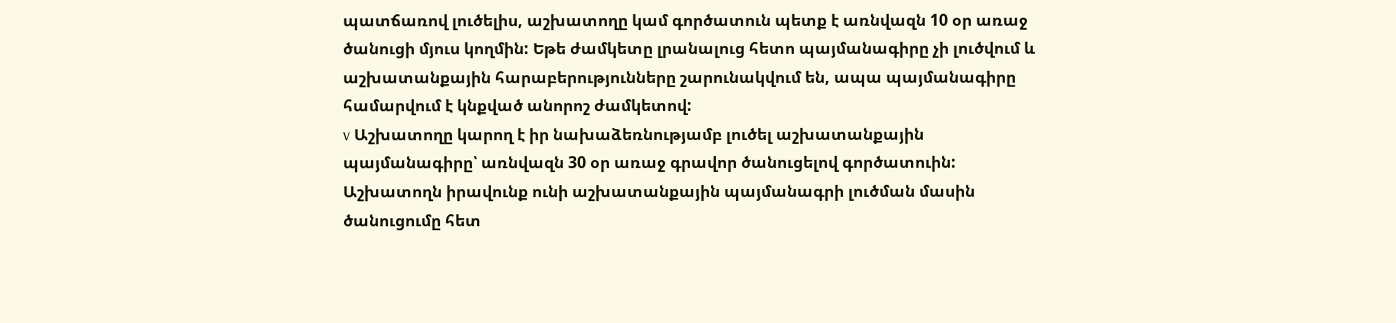պատճառով լուծելիս, աշխատողը կամ գործատուն պետք է առնվազն 10 օր առաջ ծանուցի մյուս կողմին: Եթե ժամկետը լրանալուց հետո պայմանագիրը չի լուծվում և աշխատանքային հարաբերությունները շարունակվում են, ապա պայմանագիրը համարվում է կնքված անորոշ ժամկետով:
v Աշխատողը կարող է իր նախաձեռնությամբ լուծել աշխատանքային պայմանագիրը՝ առնվազն 30 օր առաջ գրավոր ծանուցելով գործատուին: Աշխատողն իրավունք ունի աշխատանքային պայմանագրի լուծման մասին ծանուցումը հետ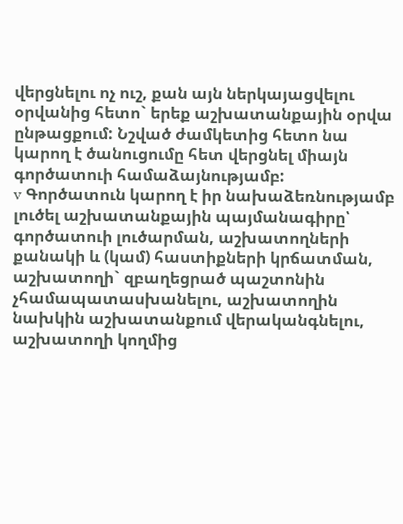վերցնելու ոչ ուշ, քան այն ներկայացվելու օրվանից հետո` երեք աշխատանքային օրվա ընթացքում: Նշված ժամկետից հետո նա կարող է ծանուցումը հետ վերցնել միայն գործատուի համաձայնությամբ:
v Գործատուն կարող է իր նախաձեռնությամբ լուծել աշխատանքային պայմանագիրը՝ գործատուի լուծարման, աշխատողների քանակի և (կամ) հաստիքների կրճատման, աշխատողի` զբաղեցրած պաշտոնին չհամապատասխանելու, աշխատողին նախկին աշխատանքում վերականգնելու, աշխատողի կողմից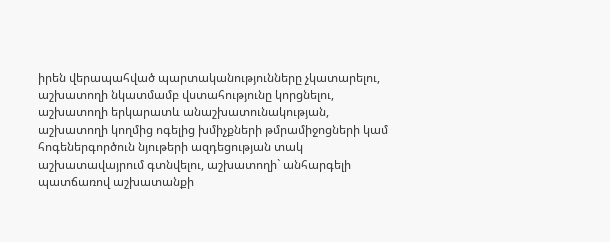իրեն վերապահված պարտականությունները չկատարելու, աշխատողի նկատմամբ վստահությունը կորցնելու, աշխատողի երկարատև անաշխատունակության, աշխատողի կողմից ոգելից խմիչքների թմրամիջոցների կամ հոգեներգործուն նյութերի ազդեցության տակ աշխատավայրում գտնվելու, աշխատողի` անհարգելի պատճառով աշխատանքի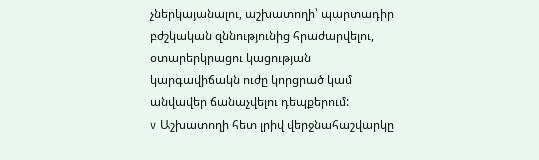չներկայանալու, աշխատողի՝ պարտադիր բժշկական զննությունից հրաժարվելու, օտարերկրացու կացության կարգավիճակն ուժը կորցրած կամ անվավեր ճանաչվելու դեպքերում:
v Աշխատողի հետ լրիվ վերջնահաշվարկը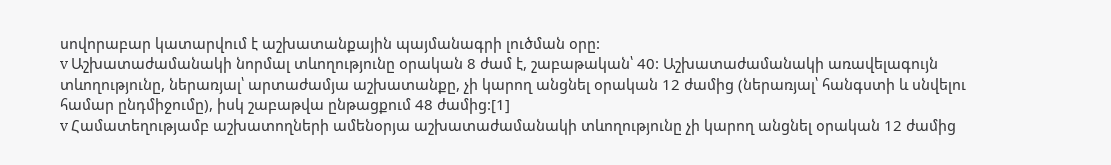սովորաբար կատարվում է աշխատանքային պայմանագրի լուծման օրը:
v Աշխատաժամանակի նորմալ տևողությունը օրական 8 ժամ է, շաբաթական՝ 40: Աշխատաժամանակի առավելագույն տևողությունը, ներառյալ՝ արտաժամյա աշխատանքը, չի կարող անցնել օրական 12 ժամից (ներառյալ՝ հանգստի և սնվելու համար ընդմիջումը), իսկ շաբաթվա ընթացքում 48 ժամից:[1]
v Համատեղությամբ աշխատողների ամենօրյա աշխատաժամանակի տևողությունը չի կարող անցնել օրական 12 ժամից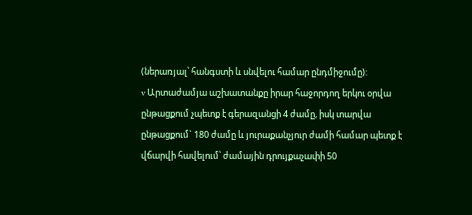(ներառյալ՝ հանգստի և սնվելու համար ընդմիջումը):
v Արտաժամյա աշխատանքը իրար հաջորդող երկու օրվա ընթացքում չպետք է գերազանցի 4 ժամը, իսկ տարվա ընթացքում` 180 ժամը և յուրաքանչյուր ժամի համար պետք է վճարվի հավելում՝ ժամային դրույքաչափի 50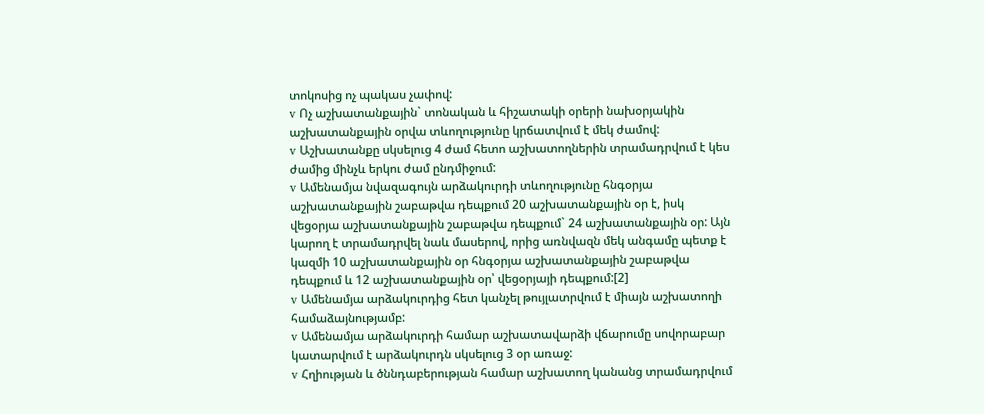տոկոսից ոչ պակաս չափով:
v Ոչ աշխատանքային` տոնական և հիշատակի օրերի նախօրյակին աշխատանքային օրվա տևողությունը կրճատվում է մեկ ժամով:
v Աշխատանքը սկսելուց 4 ժամ հետո աշխատողներին տրամադրվում է կես ժամից մինչև երկու ժամ ընդմիջում:
v Ամենամյա նվազագույն արձակուրդի տևողությունը հնգօրյա աշխատանքային շաբաթվա դեպքում 20 աշխատանքային օր է, իսկ վեցօրյա աշխատանքային շաբաթվա դեպքում` 24 աշխատանքային օր: Այն կարող է տրամադրվել նաև մասերով, որից առնվազն մեկ անգամը պետք է կազմի 10 աշխատանքային օր հնգօրյա աշխատանքային շաբաթվա դեպքում և 12 աշխատանքային օր՝ վեցօրյայի դեպքում:[2]
v Ամենամյա արձակուրդից հետ կանչել թույլատրվում է միայն աշխատողի համաձայնությամբ:
v Ամենամյա արձակուրդի համար աշխատավարձի վճարումը սովորաբար կատարվում է արձակուրդն սկսելուց 3 օր առաջ:
v Հղիության և ծննդաբերության համար աշխատող կանանց տրամադրվում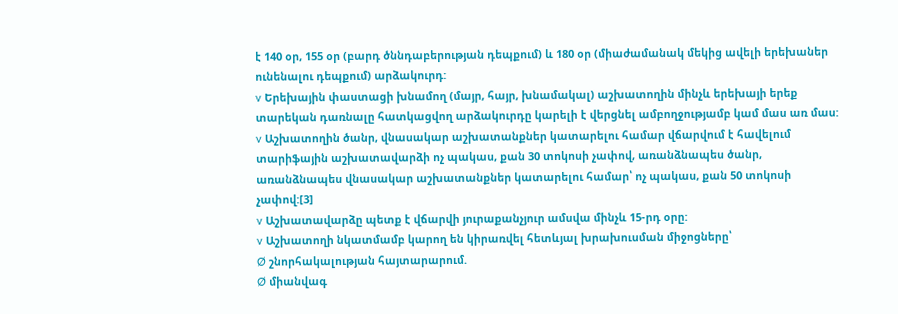է 140 օր, 155 օր (բարդ ծննդաբերության դեպքում) և 180 օր (միաժամանակ մեկից ավելի երեխաներ ունենալու դեպքում) արձակուրդ:
v Երեխային փաստացի խնամող (մայր, հայր, խնամակալ) աշխատողին մինչև երեխայի երեք տարեկան դառնալը հատկացվող արձակուրդը կարելի է վերցնել ամբողջությամբ կամ մաս առ մաս:
v Աշխատողին ծանր, վնասակար աշխատանքներ կատարելու համար վճարվում է հավելում տարիֆային աշխատավարձի ոչ պակաս, քան 30 տոկոսի չափով, առանձնապես ծանր, առանձնապես վնասակար աշխատանքներ կատարելու համար՝ ոչ պակաս, քան 50 տոկոսի չափով:[3]
v Աշխատավարձը պետք է վճարվի յուրաքանչյուր ամսվա մինչև 15-րդ օրը:
v Աշխատողի նկատմամբ կարող են կիրառվել հետևյալ խրախուսման միջոցները՝
Ø շնորհակալության հայտարարում.
Ø միանվագ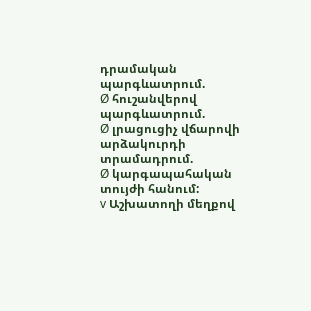դրամական պարգևատրում.
Ø հուշանվերով պարգևատրում.
Ø լրացուցիչ վճարովի արձակուրդի տրամադրում.
Ø կարգապահական տույժի հանում:
v Աշխատողի մեղքով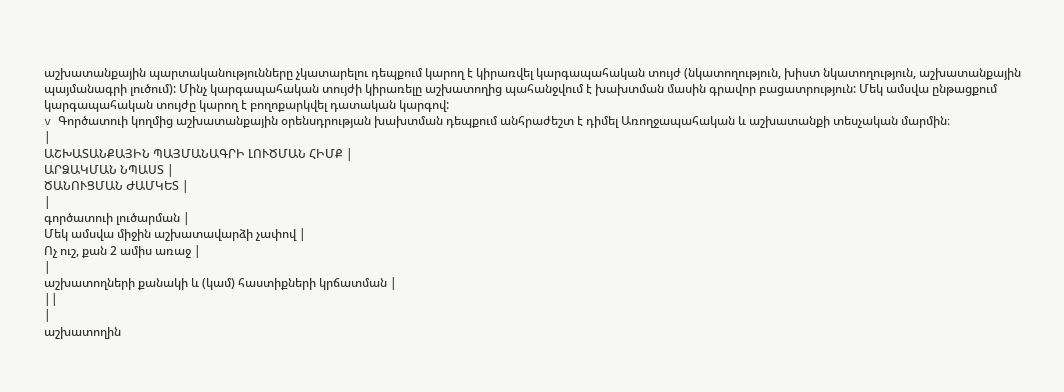աշխատանքային պարտականությունները չկատարելու դեպքում կարող է կիրառվել կարգապահական տույժ (նկատողություն, խիստ նկատողություն, աշխատանքային պայմանագրի լուծում): Մինչ կարգապահական տույժի կիրառելը աշխատողից պահանջվում է խախտման մասին գրավոր բացատրություն: Մեկ ամսվա ընթացքում կարգապահական տույժը կարող է բողոքարկվել դատական կարգով:
v Գործատուի կողմից աշխատանքային օրենսդրության խախտման դեպքում անհրաժեշտ է դիմել Առողջապահական և աշխատանքի տեսչական մարմին։
|
ԱՇԽԱՏԱՆՔԱՅԻՆ ՊԱՅՄԱՆԱԳՐԻ ԼՈՒԾՄԱՆ ՀԻՄՔ |
ԱՐՁԱԿՄԱՆ ՆՊԱՍՏ |
ԾԱՆՈՒՑՄԱՆ ԺԱՄԿԵՏ |
|
գործատուի լուծարման |
Մեկ ամսվա միջին աշխատավարձի չափով |
Ոչ ուշ, քան 2 ամիս առաջ |
|
աշխատողների քանակի և (կամ) հաստիքների կրճատման |
||
|
աշխատողին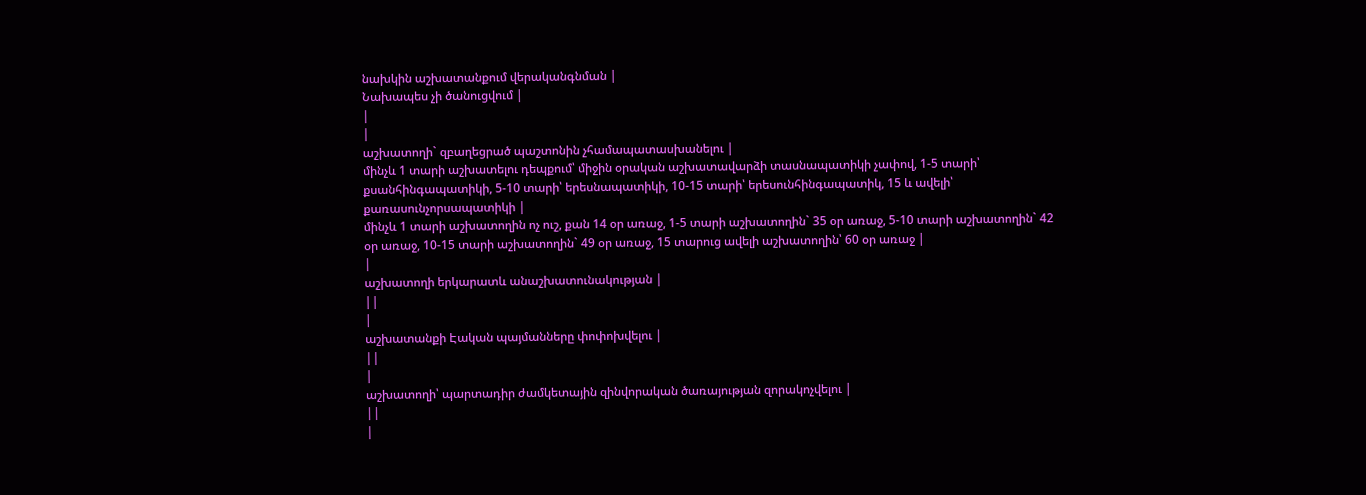նախկին աշխատանքում վերականգնման |
Նախապես չի ծանուցվում |
|
|
աշխատողի` զբաղեցրած պաշտոնին չհամապատասխանելու |
մինչև 1 տարի աշխատելու դեպքում՝ միջին օրական աշխատավարձի տասնապատիկի չափով, 1-5 տարի՝ քսանհինգապատիկի, 5-10 տարի՝ երեսնապատիկի, 10-15 տարի՝ երեսունհինգապատիկ, 15 և ավելի՝ քառասունչորսապատիկի |
մինչև 1 տարի աշխատողին ոչ ուշ, քան 14 օր առաջ, 1-5 տարի աշխատողին` 35 օր առաջ, 5-10 տարի աշխատողին` 42 օր առաջ, 10-15 տարի աշխատողին` 49 օր առաջ, 15 տարուց ավելի աշխատողին՝ 60 օր առաջ |
|
աշխատողի երկարատև անաշխատունակության |
||
|
աշխատանքի Էական պայմանները փոփոխվելու |
||
|
աշխատողի՝ պարտադիր ժամկետային զինվորական ծառայության զորակոչվելու |
||
|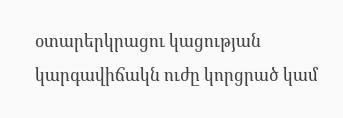օտարերկրացու կացության կարգավիճակն ուժը կորցրած կամ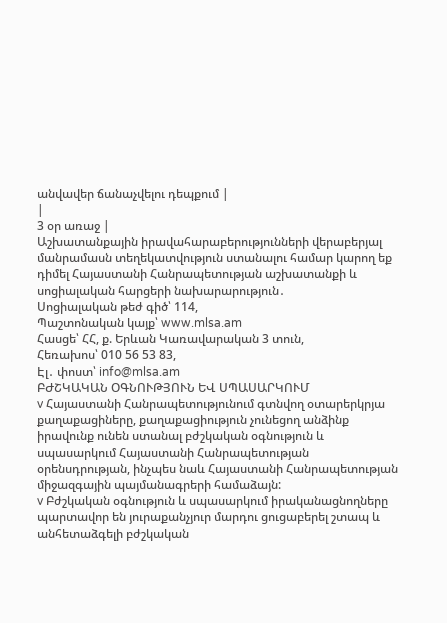անվավեր ճանաչվելու դեպքում |
|
3 օր առաջ |
Աշխատանքային իրավահարաբերությունների վերաբերյալ մանրամասն տեղեկատվություն ստանալու համար կարող եք դիմել Հայաստանի Հանրապետության աշխատանքի և սոցիալական հարցերի նախարարություն․
Սոցիալական թեժ գիծ՝ 114,
Պաշտոնական կայք՝ www.mlsa.am
Հասցե՝ ՀՀ, ք. Երևան Կառավարական 3 տուն,
Հեռախոս՝ 010 56 53 83,
Էլ․ փոստ՝ info@mlsa.am
ԲԺՇԿԱԿԱՆ ՕԳՆՈՒԹՅՈՒՆ ԵՎ ՍՊԱՍԱՐԿՈՒՄ
v Հայաստանի Հանրապետությունում գտնվող օտարերկրյա քաղաքացիները, քաղաքացիություն չունեցող անձինք իրավունք ունեն ստանալ բժշկական օգնություն և սպասարկում Հայաստանի Հանրապետության օրենսդրության, ինչպես նաև Հայաստանի Հանրապետության միջազգային պայմանագրերի համաձայն:
v Բժշկական օգնություն և սպասարկում իրականացնողները պարտավոր են յուրաքանչյուր մարդու ցուցաբերել շտապ և անհետաձգելի բժշկական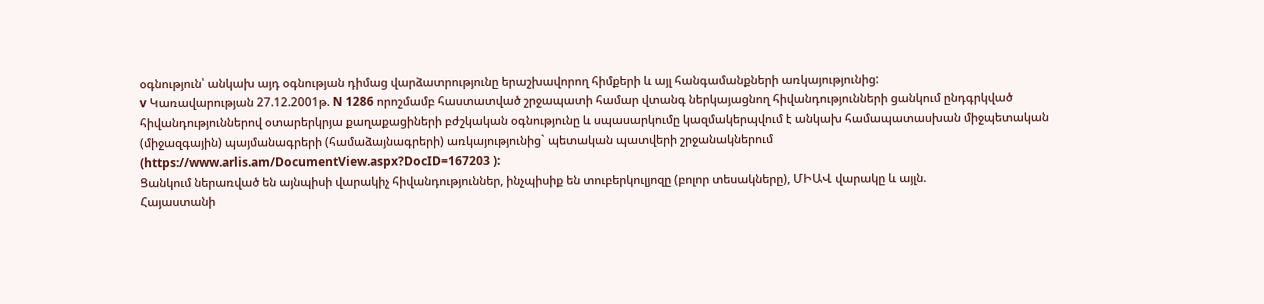օգնություն՝ անկախ այդ օգնության դիմաց վարձատրությունը երաշխավորող հիմքերի և այլ հանգամանքների առկայությունից:
v Կառավարության 27.12.2001թ. N 1286 որոշմամբ հաստատված շրջապատի համար վտանգ ներկայացնող հիվանդությունների ցանկում ընդգրկված հիվանդություններով օտարերկրյա քաղաքացիների բժշկական օգնությունը և սպասարկումը կազմակերպվում է անկախ համապատասխան միջպետական (միջազգային) պայմանագրերի (համաձայնագրերի) առկայությունից` պետական պատվերի շրջանակներում (https://www.arlis.am/DocumentView.aspx?DocID=167203 ):
Ցանկում ներառված են այնպիսի վարակիչ հիվանդություններ, ինչպիսիք են տուբերկուլյոզը (բոլոր տեսակները), ՄԻԱՎ վարակը և այլն.
Հայաստանի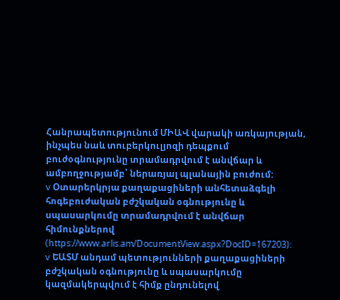Հանրապետությունում ՄԻԱՎ վարակի առկայության, ինչպես նաև տուբերկուլյոզի դեպքում բուժօգնությունը տրամադրվում է անվճար և ամբողջությամբ՝ ներառյալ պլանային բուժում:
v Օտարերկրյա քաղաքացիների անհետաձգելի հոգեբուժական բժշկական օգնությունը և սպասարկումը տրամադրվում է անվճար հիմունքներով (https://www.arlis.am/DocumentView.aspx?DocID=167203):
v ԵԱՏՄ անդամ պետությունների քաղաքացիների բժշկական օգնությունը և սպասարկումը կազմակերպվում է հիմք ընդունելով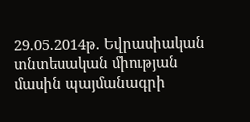29.05.2014թ. Եվրասիական տնտեսական միության մասին պայմանագրի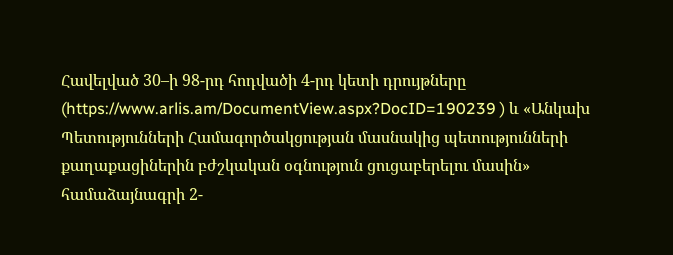Հավելված 30–ի 98-րդ հոդվածի 4-րդ կետի դրույթները (https://www.arlis.am/DocumentView.aspx?DocID=190239 ) և «Անկախ Պետությունների Համագործակցության մասնակից պետությունների քաղաքացիներին բժշկական օգնություն ցուցաբերելու մասին» համաձայնագրի 2-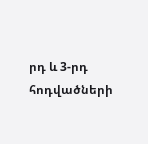րդ և 3-րդ հոդվածների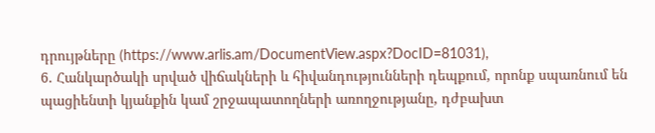դրույթները (https://www.arlis.am/DocumentView.aspx?DocID=81031),
6. Հանկարծակի սրված վիճակների և հիվանդությունների դեպքում, որոնք սպառնում են պացիենտի կյանքին կամ շրջապատողների առողջությանը, դժբախտ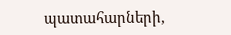պատահարների,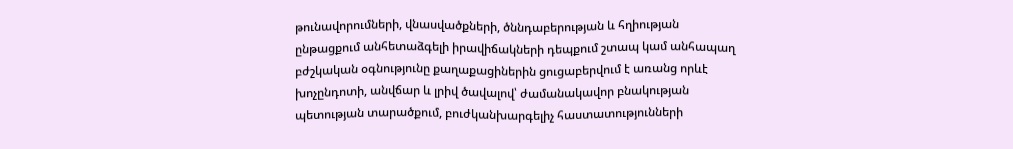թունավորումների, վնասվածքների, ծննդաբերության և հղիության ընթացքում անհետաձգելի իրավիճակների դեպքում շտապ կամ անհապաղ բժշկական օգնությունը քաղաքացիներին ցուցաբերվում է առանց որևէ խոչընդոտի, անվճար և լրիվ ծավալով՝ ժամանակավոր բնակության պետության տարածքում, բուժկանխարգելիչ հաստատությունների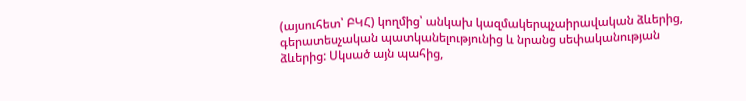(այսուհետ՝ ԲԿՀ) կողմից՝ անկախ կազմակերպչաիրավական ձևերից, գերատեսչական պատկանելությունից և նրանց սեփականության ձևերից: Սկսած այն պահից,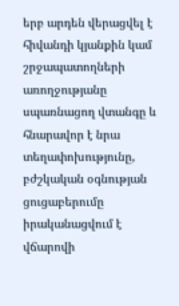երբ արդեն վերացվել է հիվանդի կյանքին կամ շրջապատողների առողջությանը սպառնացող վտանգը և հնարավոր է նրա տեղափոխությունը, բժշկական օգնության ցուցաբերումը իրականացվում է վճարովի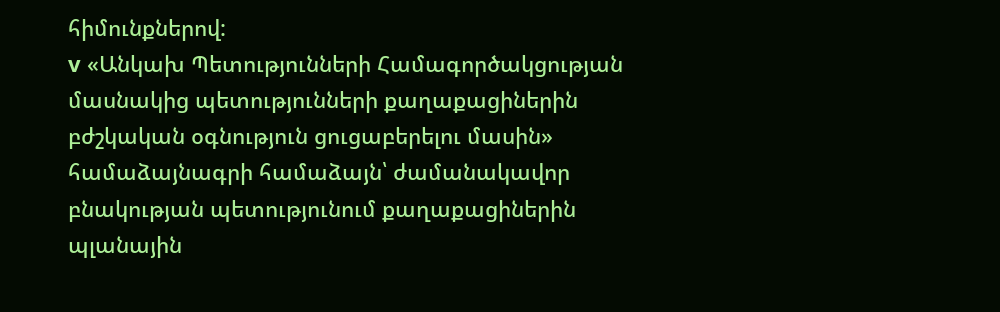հիմունքներով:
v «Անկախ Պետությունների Համագործակցության մասնակից պետությունների քաղաքացիներին բժշկական օգնություն ցուցաբերելու մասին» համաձայնագրի համաձայն՝ ժամանակավոր բնակության պետությունում քաղաքացիներին պլանային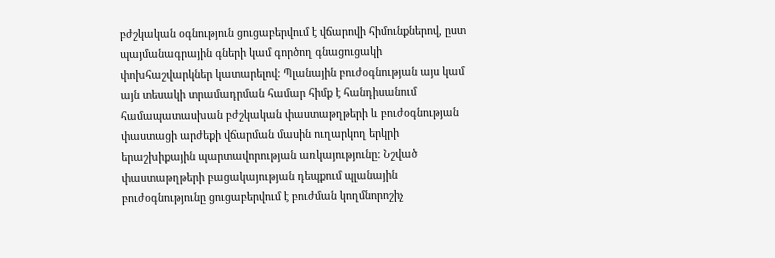բժշկական օգնություն ցուցաբերվում է վճարովի հիմունքներով, ըստ պայմանագրային գների կամ գործող գնացուցակի փոխհաշվարկներ կատարելով: Պլանային բուժօգնության այս կամ այն տեսակի տրամադրման համար հիմք է հանդիսանում համապատասխան բժշկական փաստաթղթերի և բուժօգնության փաստացի արժեքի վճարման մասին ուղարկող երկրի երաշխիքային պարտավորության առկայությունը: Նշված փաստաթղթերի բացակայության դեպքում պլանային բուժօգնությունը ցուցաբերվում է բուժման կողմնորոշիչ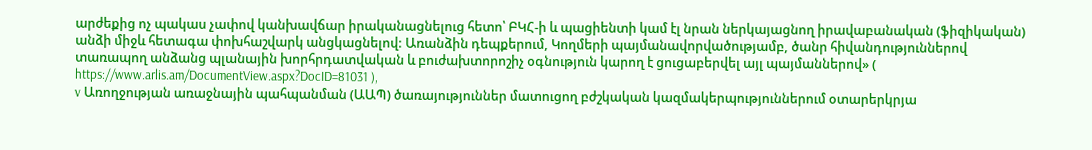արժեքից ոչ պակաս չափով կանխավճար իրականացնելուց հետո՝ ԲԿՀ-ի և պացիենտի կամ էլ նրան ներկայացնող իրավաբանական (ֆիզիկական) անձի միջև հետագա փոխհաշվարկ անցկացնելով: Առանձին դեպքերում, Կողմերի պայմանավորվածությամբ, ծանր հիվանդություններով տառապող անձանց պլանային խորհրդատվական և բուժախտորոշիչ օգնություն կարող է ցուցաբերվել այլ պայմաններով» ( https://www.arlis.am/DocumentView.aspx?DocID=81031 ),
v Առողջության առաջնային պահպանման (ԱԱՊ) ծառայություններ մատուցող բժշկական կազմակերպություններում օտարերկրյա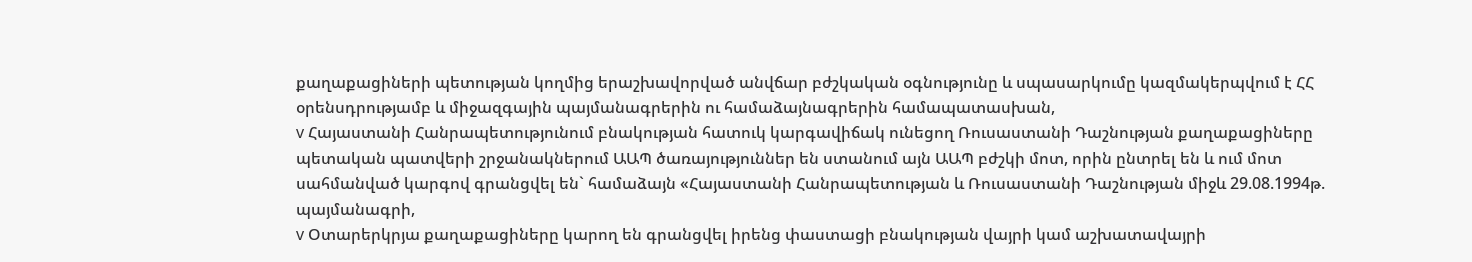քաղաքացիների պետության կողմից երաշխավորված անվճար բժշկական օգնությունը և սպասարկումը կազմակերպվում է ՀՀ օրենսդրությամբ և միջազգային պայմանագրերին ու համաձայնագրերին համապատասխան,
v Հայաստանի Հանրապետությունում բնակության հատուկ կարգավիճակ ունեցող Ռուսաստանի Դաշնության քաղաքացիները պետական պատվերի շրջանակներում ԱԱՊ ծառայություններ են ստանում այն ԱԱՊ բժշկի մոտ, որին ընտրել են և ում մոտ սահմանված կարգով գրանցվել են` համաձայն «Հայաստանի Հանրապետության և Ռուսաստանի Դաշնության միջև 29.08.1994թ. պայմանագրի,
v Օտարերկրյա քաղաքացիները կարող են գրանցվել իրենց փաստացի բնակության վայրի կամ աշխատավայրի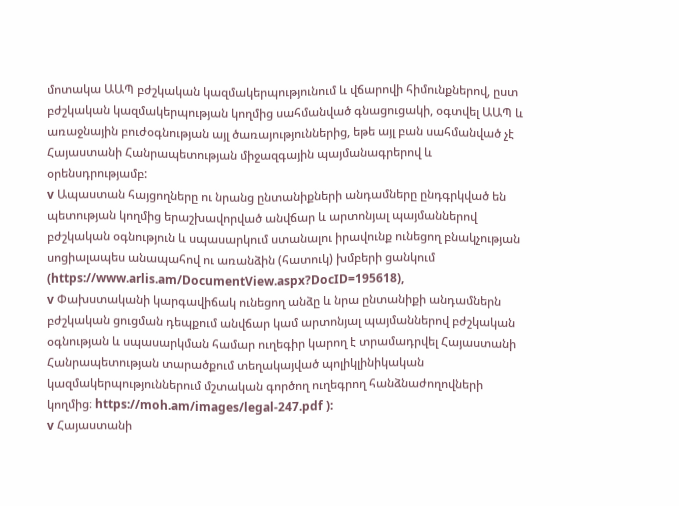մոտակա ԱԱՊ բժշկական կազմակերպությունում և վճարովի հիմունքներով, ըստ բժշկական կազմակերպության կողմից սահմանված գնացուցակի, օգտվել ԱԱՊ և առաջնային բուժօգնության այլ ծառայություններից, եթե այլ բան սահմանված չէ Հայաստանի Հանրապետության միջազգային պայմանագրերով և օրենսդրությամբ:
v Ապաստան հայցողները ու նրանց ընտանիքների անդամները ընդգրկված են պետության կողմից երաշխավորված անվճար և արտոնյալ պայմաններով բժշկական օգնություն և սպասարկում ստանալու իրավունք ունեցող բնակչության սոցիալապես անապահով ու առանձին (հատուկ) խմբերի ցանկում (https://www.arlis.am/DocumentView.aspx?DocID=195618),
v Փախստականի կարգավիճակ ունեցող անձը և նրա ընտանիքի անդամներն բժշկական ցուցման դեպքում անվճար կամ արտոնյալ պայմաններով բժշկական օգնության և սպասարկման համար ուղեգիր կարող է տրամադրվել Հայաստանի Հանրապետության տարածքում տեղակայված պոլիկլինիկական կազմակերպություններում մշտական գործող ուղեգրող հանձնաժողովների կողմից։ https://moh.am/images/legal-247.pdf ):
v Հայաստանի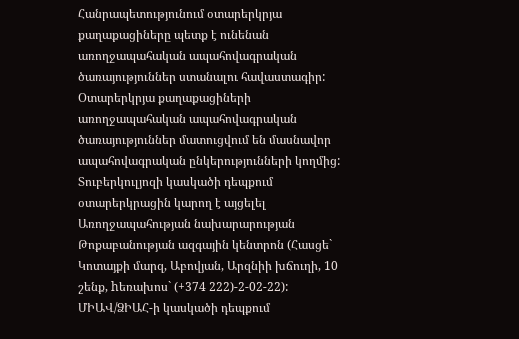Հանրապետությունում օտարերկրյա քաղաքացիները պետք է ունենան առողջապահական ապահովագրական ծառայություններ ստանալու հավաստագիր: Օտարերկրյա քաղաքացիների առողջապահական ապահովագրական ծառայություններ մատուցվում են մասնավոր ապահովագրական ընկերությունների կողմից:
Տուբերկուլյոզի կասկածի դեպքում օտարերկրացին կարող է այցելել Առողջապահության նախարարության Թոքաբանության ազգային կենտրոն (Հասցե` Կոտայքի մարզ, Աբովյան, Արզնիի խճուղի, 10 շենք, hեռախոս` (+374 222)-2-02-22):
ՄԻԱՎ/ՁԻԱՀ-ի կասկածի դեպքում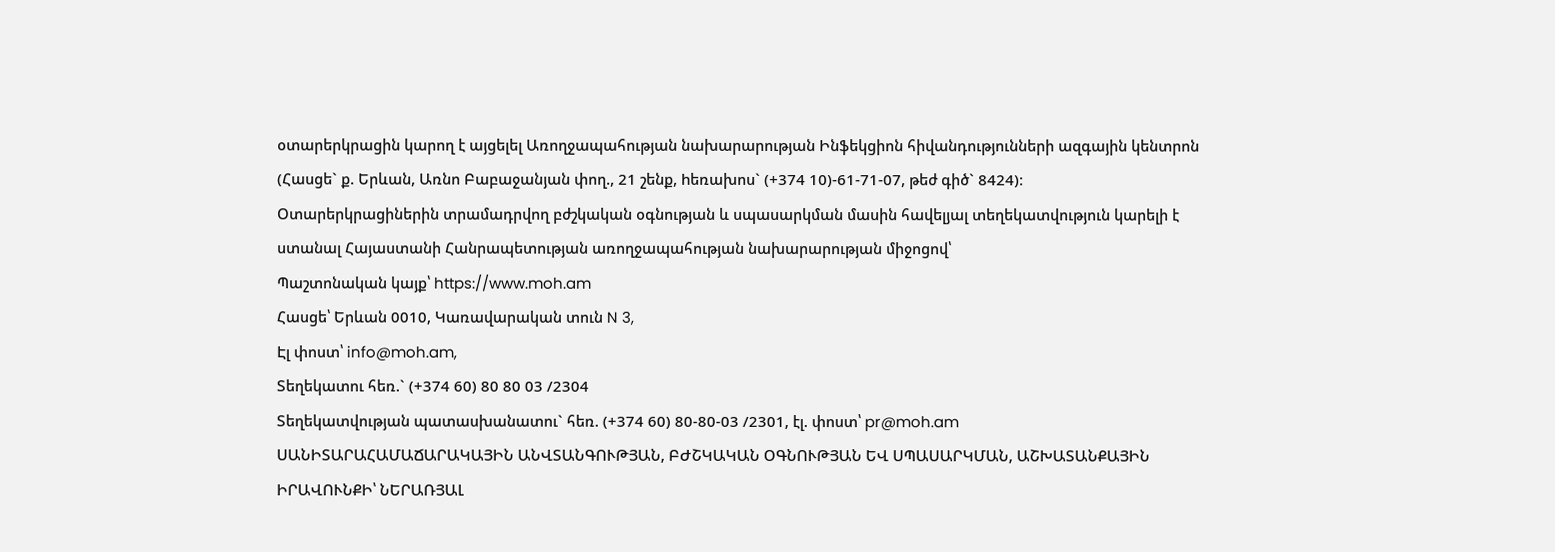օտարերկրացին կարող է այցելել Առողջապահության նախարարության Ինֆեկցիոն հիվանդությունների ազգային կենտրոն (Հասցե` ք. Երևան, Առնո Բաբաջանյան փող., 21 շենք, hեռախոս` (+374 10)-61-71-07, թեժ գիծ` 8424)։
Օտարերկրացիներին տրամադրվող բժշկական օգնության և սպասարկման մասին հավելյալ տեղեկատվություն կարելի է ստանալ Հայաստանի Հանրապետության առողջապահության նախարարության միջոցով՝
Պաշտոնական կայք՝ https://www.moh.am
Հասցե՝ Երևան 0010, Կառավարական տուն N 3,
Էլ փոստ՝ info@moh.am,
Տեղեկատու հեռ.` (+374 60) 80 80 03 /2304
Տեղեկատվության պատասխանատու` հեռ. (+374 60) 80-80-03 /2301, էլ. փոստ՝ pr@moh.am
ՍԱՆԻՏԱՐԱՀԱՄԱՃԱՐԱԿԱՅԻՆ ԱՆՎՏԱՆԳՈՒԹՅԱՆ, ԲԺՇԿԱԿԱՆ ՕԳՆՈՒԹՅԱՆ ԵՎ ՍՊԱՍԱՐԿՄԱՆ, ԱՇԽԱՏԱՆՔԱՅԻՆ ԻՐԱՎՈՒՆՔԻ՝ ՆԵՐԱՌՅԱԼ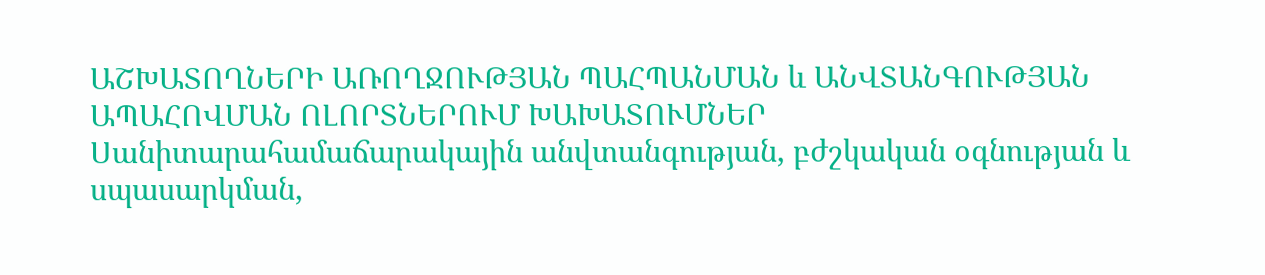ԱՇԽԱՏՈՂՆԵՐԻ ԱՌՈՂՋՈՒԹՅԱՆ ՊԱՀՊԱՆՄԱՆ և ԱՆՎՏԱՆԳՈՒԹՅԱՆ ԱՊԱՀՈՎՄԱՆ ՈԼՈՐՏՆԵՐՈՒՄ ԽԱԽԱՏՈՒՄՆԵՐ
Սանիտարահամաճարակային անվտանգության, բժշկական օգնության և սպասարկման,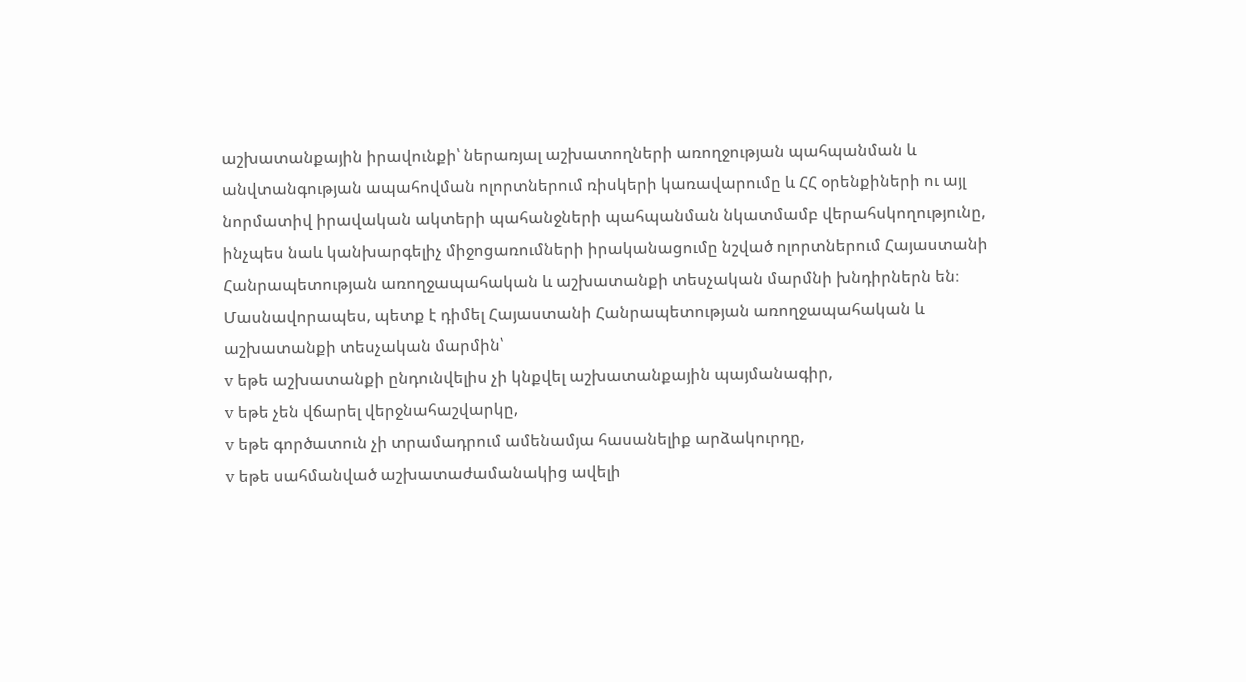աշխատանքային իրավունքի՝ ներառյալ աշխատողների առողջության պահպանման և անվտանգության ապահովման ոլորտներում ռիսկերի կառավարումը և ՀՀ օրենքիների ու այլ նորմատիվ իրավական ակտերի պահանջների պահպանման նկատմամբ վերահսկողությունը, ինչպես նաև կանխարգելիչ միջոցառումների իրականացումը նշված ոլորտներում Հայաստանի Հանրապետության առողջապահական և աշխատանքի տեսչական մարմնի խնդիրներն են։
Մասնավորապես, պետք է դիմել Հայաստանի Հանրապետության առողջապահական և աշխատանքի տեսչական մարմին՝
v եթե աշխատանքի ընդունվելիս չի կնքվել աշխատանքային պայմանագիր,
v եթե չեն վճարել վերջնահաշվարկը,
v եթե գործատուն չի տրամադրում ամենամյա հասանելիք արձակուրդը,
v եթե սահմանված աշխատաժամանակից ավելի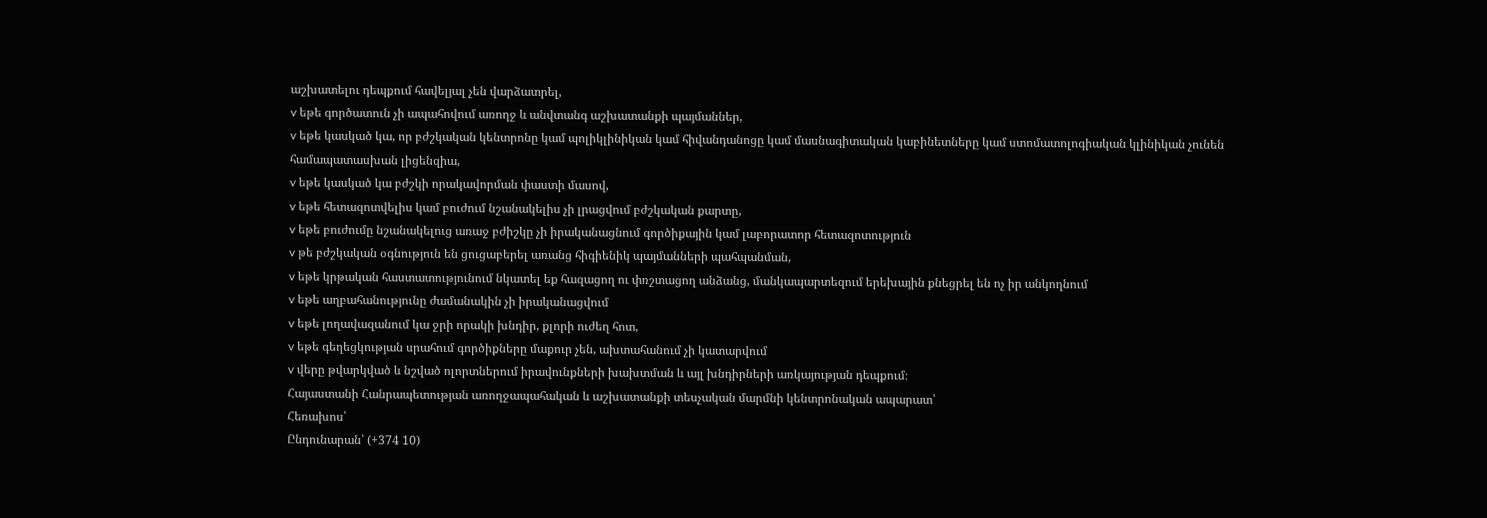աշխատելու դեպքում հավելյալ չեն վարձատրել,
v եթե գործատուն չի ապահովում առողջ և անվտանգ աշխատանքի պայմաններ,
v եթե կասկած կա, որ բժշկական կենտրոնը կամ պոլիկլինիկան կամ հիվանդանոցը կամ մասնագիտական կաբինետները կամ ստոմատոլոգիական կլինիկան չունեն համապատասխան լիցենզիա,
v եթե կասկած կա բժշկի որակավորման փաստի մասով,
v եթե հետազոտվելիս կամ բուժում նշանակելիս չի լրացվում բժշկական քարտը,
v եթե բուժումը նշանակելուց առաջ բժիշկը չի իրականացնում գործիքային կամ լաբորատոր հետազոտություն
v թե բժշկական օգնություն են ցուցաբերել առանց հիգիենիկ պայմանների պահպանման,
v եթե կրթական հաստատությունում նկատել եք հազացող ու փռշտացող անձանց, մանկապարտեզում երեխային քնեցրել են ոչ իր անկողնում
v եթե աղբահանությունը ժամանակին չի իրականացվում
v եթե լողավազանում կա ջրի որակի խնդիր, քլորի ուժեղ հոտ,
v եթե գեղեցկության սրահում գործիքները մաքուր չեն, ախտահանում չի կատարվում
v վերը թվարկված և նշված ոլորտներում իրավունքների խախտման և այլ խնդիրների առկայության դեպքում։
Հայաստանի Հանրապետության առողջապահական և աշխատանքի տեսչական մարմնի կենտրոնական ապարատ՝
Հեռախոս՝
Ընդունարան՝ (+374 10)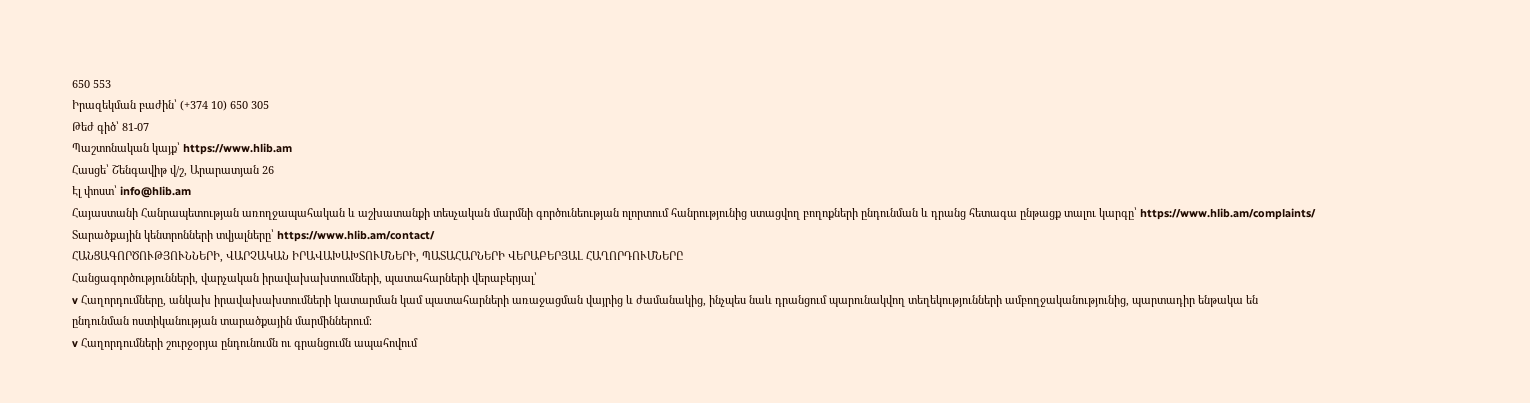650 553
Իրազեկման բաժին՝ (+374 10) 650 305
Թեժ գիծ՝ 81-07
Պաշտոնական կայք՝ https://www.hlib.am
Հասցե՝ Շենգավիթ վ/շ, Արարատյան 26
Էլ փոստ՝ info@hlib.am
Հայաստանի Հանրապետության առողջապահական և աշխատանքի տեսչական մարմնի գործունեության ոլորտում հանրությունից ստացվող բողոքների ընդունման և դրանց հետագա ընթացք տալու կարգը՝ https://www.hlib.am/complaints/
Տարածքային կենտրոնների տվյալները՝ https://www.hlib.am/contact/
ՀԱՆՑԱԳՈՐԾՈՒԹՅՈՒՆՆԵՐԻ, ՎԱՐՉԱԿԱՆ ԻՐԱՎԱԽԱԽՏՈՒՄՆԵՐԻ, ՊԱՏԱՀԱՐՆԵՐԻ ՎԵՐԱԲԵՐՅԱԼ ՀԱՂՈՐԴՈՒՄՆԵՐԸ
Հանցագործությունների, վարչական իրավախախտումների, պատահարների վերաբերյալ՝
v Հաղորդումները, անկախ իրավախախտումների կատարման կամ պատահարների առաջացման վայրից և ժամանակից, ինչպես նաև դրանցում պարունակվող տեղեկությունների ամբողջականությունից, պարտադիր ենթակա են ընդունման ոստիկանության տարածքային մարմիններում։
v Հաղորդումների շուրջօրյա ընդունումն ու գրանցումն ապահովում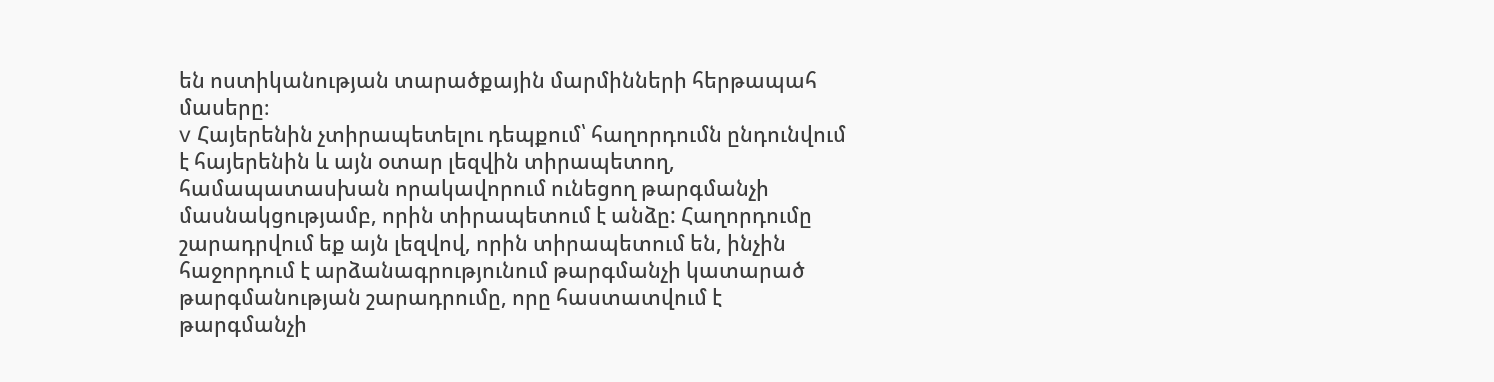են ոստիկանության տարածքային մարմինների հերթապահ մասերը։
v Հայերենին չտիրապետելու դեպքում՝ հաղորդումն ընդունվում է հայերենին և այն օտար լեզվին տիրապետող, համապատասխան որակավորում ունեցող թարգմանչի մասնակցությամբ, որին տիրապետում է անձը: Հաղորդումը շարադրվում եք այն լեզվով, որին տիրապետում են, ինչին հաջորդում է արձանագրությունում թարգմանչի կատարած թարգմանության շարադրումը, որը հաստատվում է թարգմանչի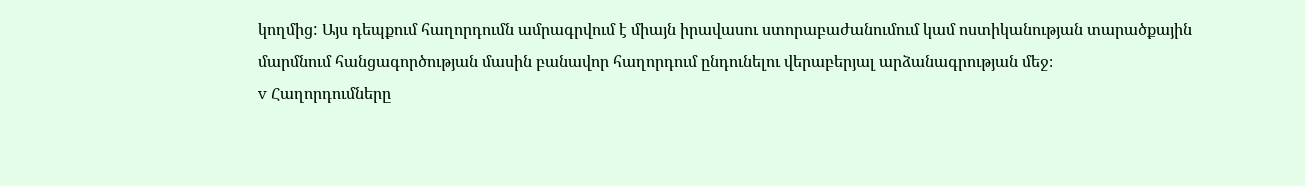կողմից: Այս դեպքում հաղորդումն ամրագրվում է միայն իրավասու ստորաբաժանումում կամ ոստիկանության տարածքային մարմնում հանցագործության մասին բանավոր հաղորդում ընդունելու վերաբերյալ արձանագրության մեջ։
v Հաղորդումները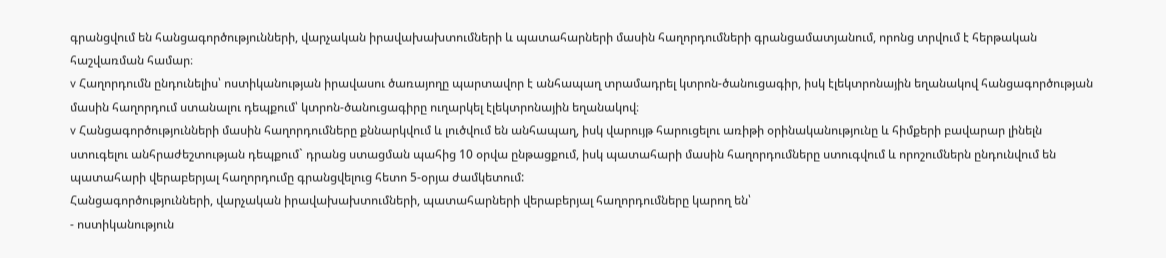գրանցվում են հանցագործությունների, վարչական իրավախախտումների և պատահարների մասին հաղորդումների գրանցամատյանում, որոնց տրվում է հերթական հաշվառման համար։
v Հաղորդումն ընդունելիս՝ ոստիկանության իրավասու ծառայողը պարտավոր է անհապաղ տրամադրել կտրոն-ծանուցագիր, իսկ էլեկտրոնային եղանակով հանցագործության մասին հաղորդում ստանալու դեպքում՝ կտրոն-ծանուցագիրը ուղարկել էլեկտրոնային եղանակով։
v Հանցագործությունների մասին հաղորդումները քննարկվում և լուծվում են անհապաղ, իսկ վարույթ հարուցելու առիթի օրինականությունը և հիմքերի բավարար լինելն ստուգելու անհրաժեշտության դեպքում` դրանց ստացման պահից 10 օրվա ընթացքում, իսկ պատահարի մասին հաղորդումները ստուգվում և որոշումներն ընդունվում են պատահարի վերաբերյալ հաղորդումը գրանցվելուց հետո 5-օրյա ժամկետում:
Հանցագործությունների, վարչական իրավախախտումների, պատահարների վերաբերյալ հաղորդումները կարող են՝
- ոստիկանություն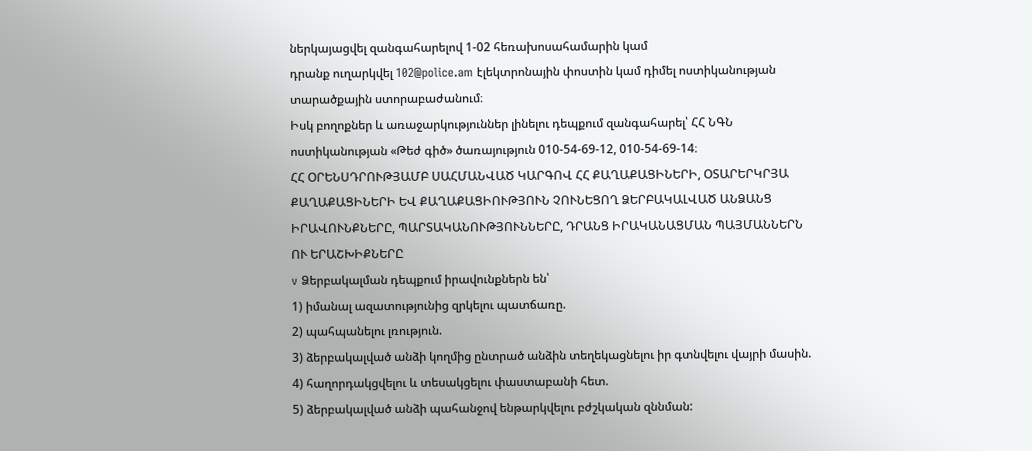ներկայացվել զանգահարելով 1-02 հեռախոսահամարին կամ
դրանք ուղարկվել 102@police.am էլեկտրոնային փոստին կամ դիմել ոստիկանության տարածքային ստորաբաժանում։
Իսկ բողոքներ և առաջարկություններ լինելու դեպքում զանգահարել՝ ՀՀ ՆԳՆ ոստիկանության «Թեժ գիծ» ծառայություն 010-54-69-12, 010-54-69-14։
ՀՀ ՕՐԵՆՍԴՐՈՒԹՅԱՄԲ ՍԱՀՄԱՆՎԱԾ ԿԱՐԳՈՎ ՀՀ ՔԱՂԱՔԱՑԻՆԵՐԻ, ՕՏԱՐԵՐԿՐՅԱ ՔԱՂԱՔԱՑԻՆԵՐԻ ԵՎ ՔԱՂԱՔԱՑԻՈՒԹՅՈՒՆ ՉՈՒՆԵՑՈՂ ՁԵՐԲԱԿԱԼՎԱԾ ԱՆՁԱՆՑ ԻՐԱՎՈՒՆՔՆԵՐԸ, ՊԱՐՏԱԿԱՆՈՒԹՅՈՒՆՆԵՐԸ, ԴՐԱՆՑ ԻՐԱԿԱՆԱՑՄԱՆ ՊԱՅՄԱՆՆԵՐՆ ՈՒ ԵՐԱՇԽԻՔՆԵՐԸ
v Ձերբակալման դեպքում իրավունքներն են՝
1) իմանալ ազատությունից զրկելու պատճառը.
2) պահպանելու լռություն.
3) ձերբակալված անձի կողմից ընտրած անձին տեղեկացնելու իր գտնվելու վայրի մասին.
4) հաղորդակցվելու և տեսակցելու փաստաբանի հետ.
5) ձերբակալված անձի պահանջով ենթարկվելու բժշկական զննման: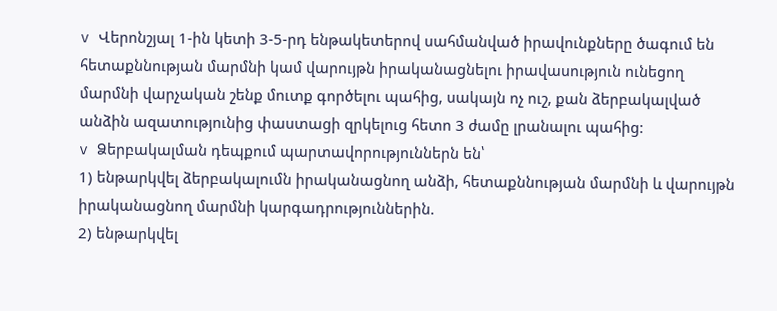v Վերոնշյալ 1-ին կետի 3-5-րդ ենթակետերով սահմանված իրավունքները ծագում են հետաքննության մարմնի կամ վարույթն իրականացնելու իրավասություն ունեցող մարմնի վարչական շենք մուտք գործելու պահից, սակայն ոչ ուշ, քան ձերբակալված անձին ազատությունից փաստացի զրկելուց հետո 3 ժամը լրանալու պահից:
v Ձերբակալման դեպքում պարտավորություններն են՝
1) ենթարկվել ձերբակալումն իրականացնող անձի, հետաքննության մարմնի և վարույթն իրականացնող մարմնի կարգադրություններին.
2) ենթարկվել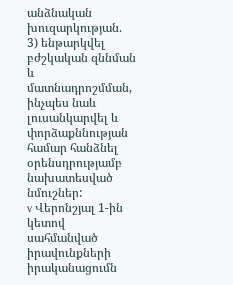անձնական խուզարկության.
3) ենթարկվել բժշկական զննման և մատնադրոշմման, ինչպես նաև լուսանկարվել և փորձաքննության համար հանձնել օրենսդրությամբ նախատեսված նմուշներ:
v Վերոնշյալ 1-ին կետով սահմանված իրավունքների իրականացումն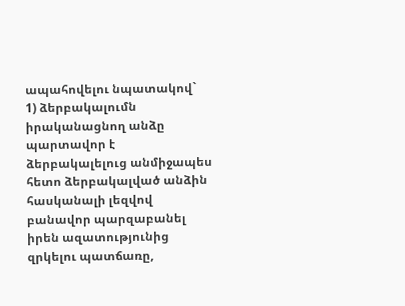ապահովելու նպատակով`
1) ձերբակալումն իրականացնող անձը պարտավոր է ձերբակալելուց անմիջապես հետո ձերբակալված անձին հասկանալի լեզվով բանավոր պարզաբանել իրեն ազատությունից զրկելու պատճառը,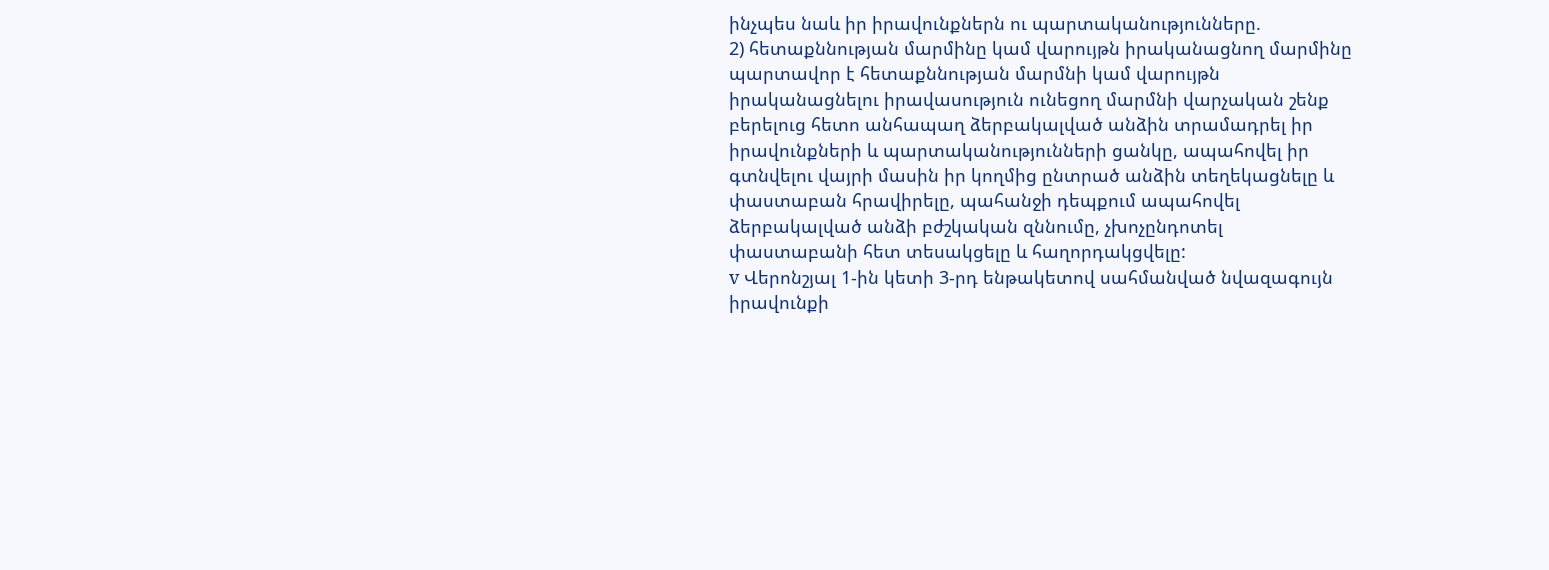ինչպես նաև իր իրավունքներն ու պարտականությունները.
2) հետաքննության մարմինը կամ վարույթն իրականացնող մարմինը պարտավոր է հետաքննության մարմնի կամ վարույթն իրականացնելու իրավասություն ունեցող մարմնի վարչական շենք բերելուց հետո անհապաղ ձերբակալված անձին տրամադրել իր իրավունքների և պարտականությունների ցանկը, ապահովել իր գտնվելու վայրի մասին իր կողմից ընտրած անձին տեղեկացնելը և փաստաբան հրավիրելը, պահանջի դեպքում ապահովել ձերբակալված անձի բժշկական զննումը, չխոչընդոտել փաստաբանի հետ տեսակցելը և հաղորդակցվելը:
v Վերոնշյալ 1-ին կետի 3-րդ ենթակետով սահմանված նվազագույն իրավունքի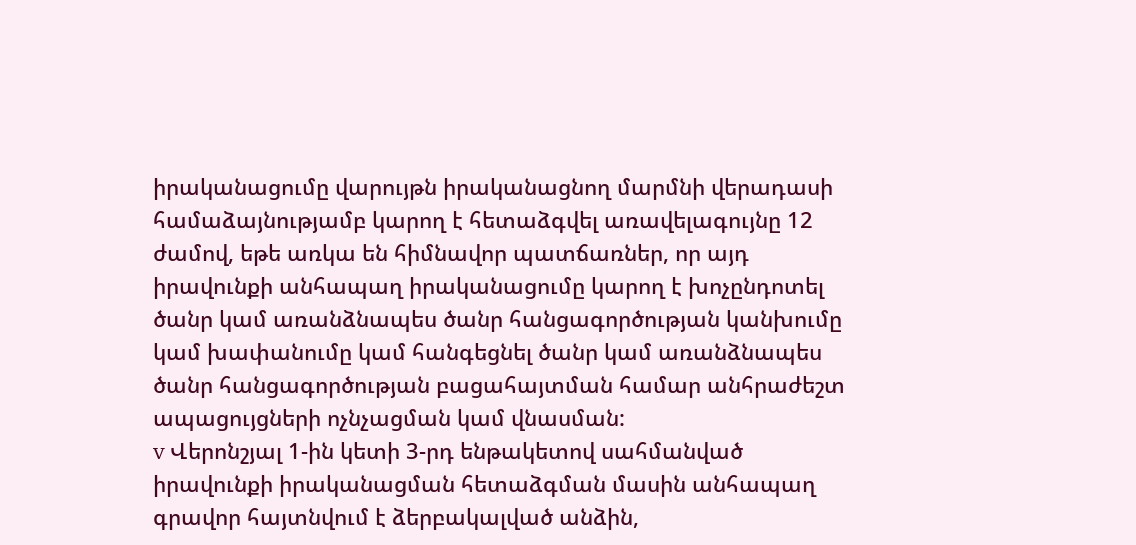իրականացումը վարույթն իրականացնող մարմնի վերադասի համաձայնությամբ կարող է հետաձգվել առավելագույնը 12 ժամով, եթե առկա են հիմնավոր պատճառներ, որ այդ իրավունքի անհապաղ իրականացումը կարող է խոչընդոտել ծանր կամ առանձնապես ծանր հանցագործության կանխումը կամ խափանումը կամ հանգեցնել ծանր կամ առանձնապես ծանր հանցագործության բացահայտման համար անհրաժեշտ ապացույցների ոչնչացման կամ վնասման:
v Վերոնշյալ 1-ին կետի 3-րդ ենթակետով սահմանված իրավունքի իրականացման հետաձգման մասին անհապաղ գրավոր հայտնվում է ձերբակալված անձին,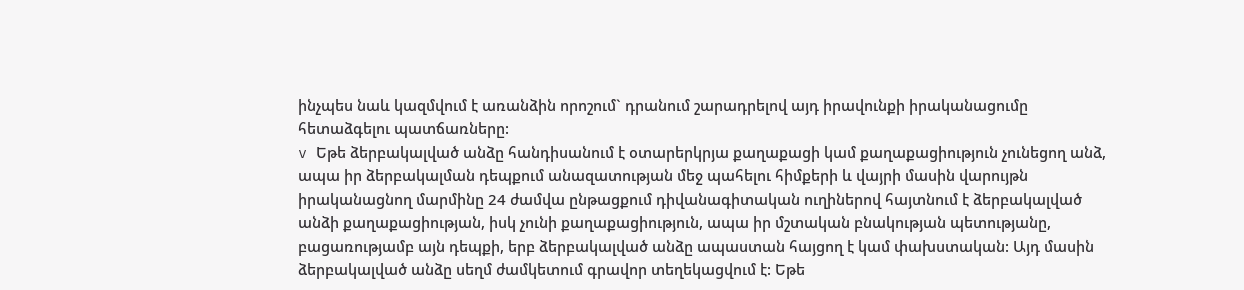ինչպես նաև կազմվում է առանձին որոշում` դրանում շարադրելով այդ իրավունքի իրականացումը հետաձգելու պատճառները:
v Եթե ձերբակալված անձը հանդիսանում է օտարերկրյա քաղաքացի կամ քաղաքացիություն չունեցող անձ, ապա իր ձերբակալման դեպքում անազատության մեջ պահելու հիմքերի և վայրի մասին վարույթն իրականացնող մարմինը 24 ժամվա ընթացքում դիվանագիտական ուղիներով հայտնում է ձերբակալված անձի քաղաքացիության, իսկ չունի քաղաքացիություն, ապա իր մշտական բնակության պետությանը, բացառությամբ այն դեպքի, երբ ձերբակալված անձը ապաստան հայցող է կամ փախստական: Այդ մասին ձերբակալված անձը սեղմ ժամկետում գրավոր տեղեկացվում է: Եթե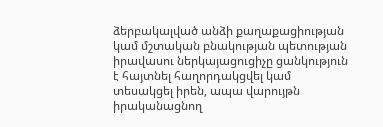ձերբակալված անձի քաղաքացիության կամ մշտական բնակության պետության իրավասու ներկայացուցիչը ցանկություն է հայտնել հաղորդակցվել կամ տեսակցել իրեն, ապա վարույթն իրականացնող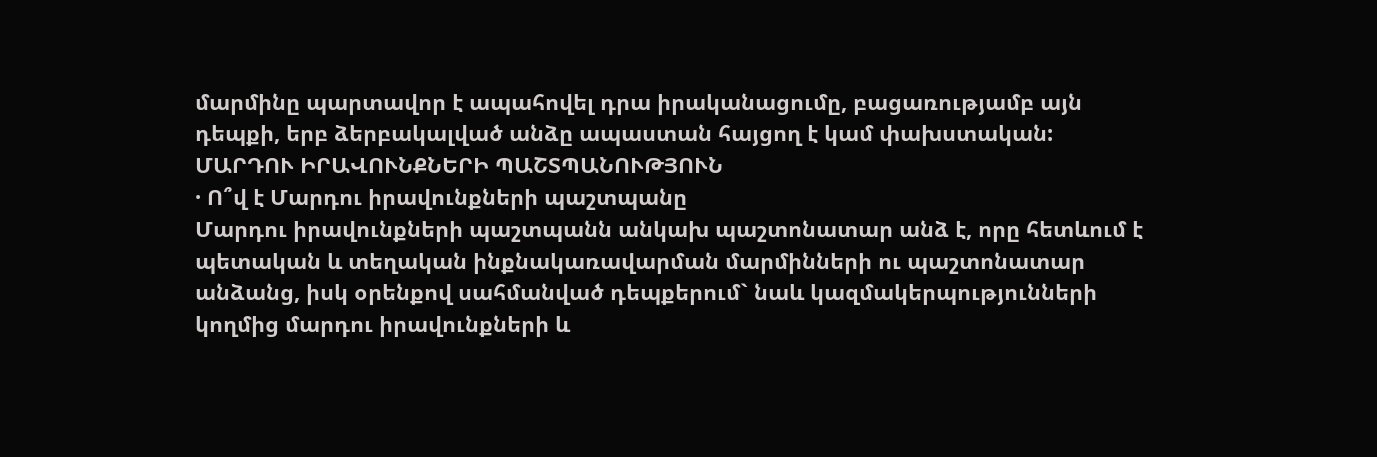մարմինը պարտավոր է ապահովել դրա իրականացումը, բացառությամբ այն դեպքի, երբ ձերբակալված անձը ապաստան հայցող է կամ փախստական:
ՄԱՐԴՈՒ ԻՐԱՎՈՒՆՔՆԵՐԻ ՊԱՇՏՊԱՆՈՒԹՅՈՒՆ
· Ո՞վ է Մարդու իրավունքների պաշտպանը
Մարդու իրավունքների պաշտպանն անկախ պաշտոնատար անձ է, որը հետևում է պետական և տեղական ինքնակառավարման մարմինների ու պաշտոնատար անձանց, իսկ օրենքով սահմանված դեպքերում` նաև կազմակերպությունների կողմից մարդու իրավունքների և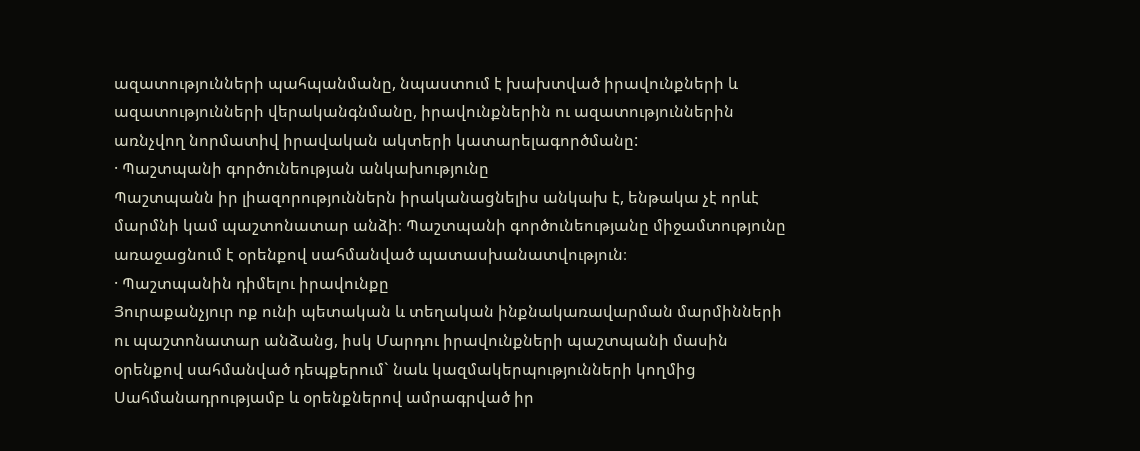ազատությունների պահպանմանը, նպաստում է խախտված իրավունքների և ազատությունների վերականգնմանը, իրավունքներին ու ազատություններին առնչվող նորմատիվ իրավական ակտերի կատարելագործմանը:
· Պաշտպանի գործունեության անկախությունը
Պաշտպանն իր լիազորություններն իրականացնելիս անկախ է, ենթակա չէ որևէ մարմնի կամ պաշտոնատար անձի։ Պաշտպանի գործունեությանը միջամտությունը առաջացնում է օրենքով սահմանված պատասխանատվություն։
· Պաշտպանին դիմելու իրավունքը
Յուրաքանչյուր ոք ունի պետական և տեղական ինքնակառավարման մարմինների ու պաշտոնատար անձանց, իսկ Մարդու իրավունքների պաշտպանի մասին օրենքով սահմանված դեպքերում` նաև կազմակերպությունների կողմից Սահմանադրությամբ և օրենքներով ամրագրված իր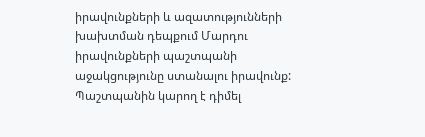իրավունքների և ազատությունների խախտման դեպքում Մարդու իրավունքների պաշտպանի աջակցությունը ստանալու իրավունք:
Պաշտպանին կարող է դիմել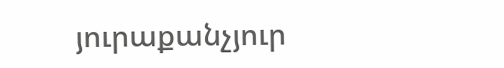յուրաքանչյուր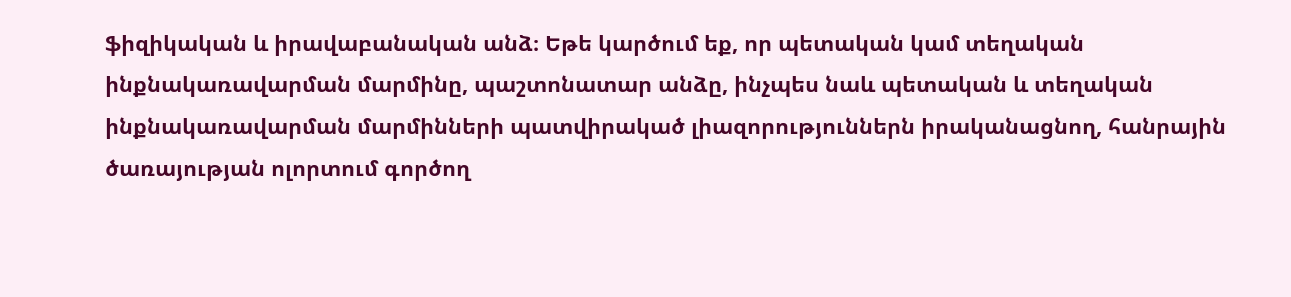ֆիզիկական և իրավաբանական անձ։ Եթե կարծում եք, որ պետական կամ տեղական ինքնակառավարման մարմինը, պաշտոնատար անձը, ինչպես նաև պետական և տեղական ինքնակառավարման մարմինների պատվիրակած լիազորություններն իրականացնող, հանրային ծառայության ոլորտում գործող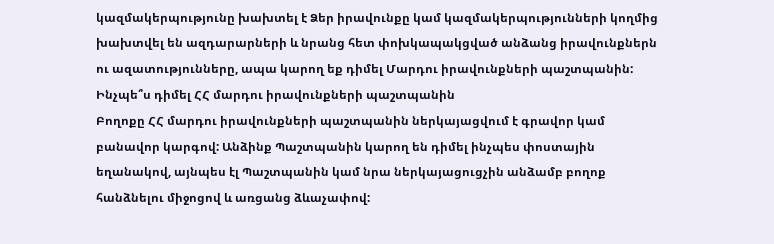կազմակերպությունը խախտել է Ձեր իրավունքը կամ կազմակերպությունների կողմից խախտվել են ազդարարների և նրանց հետ փոխկապակցված անձանց իրավունքներն ու ազատությունները, ապա կարող եք դիմել Մարդու իրավունքների պաշտպանին:
Ինչպե՞ս դիմել ՀՀ մարդու իրավունքների պաշտպանին
Բողոքը ՀՀ մարդու իրավունքների պաշտպանին ներկայացվում է գրավոր կամ բանավոր կարգով: Անձինք Պաշտպանին կարող են դիմել ինչպես փոստային եղանակով, այնպես էլ Պաշտպանին կամ նրա ներկայացուցչին անձամբ բողոք հանձնելու միջոցով և առցանց ձևաչափով: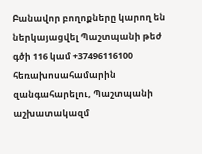Բանավոր բողոքները կարող են ներկայացվել Պաշտպանի թեժ գծի 116 կամ +37496116100 հեռախոսահամարին զանգահարելու, Պաշտպանի աշխատակազմ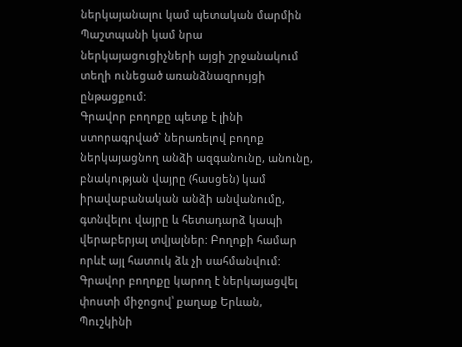ներկայանալու կամ պետական մարմին Պաշտպանի կամ նրա ներկայացուցիչների այցի շրջանակում տեղի ունեցած առանձնազրույցի ընթացքում:
Գրավոր բողոքը պետք է լինի ստորագրված` ներառելով բողոք ներկայացնող անձի ազգանունը, անունը, բնակության վայրը (հասցեն) կամ իրավաբանական անձի անվանումը, գտնվելու վայրը և հետադարձ կապի վերաբերյալ տվյալներ: Բողոքի համար որևէ այլ հատուկ ձև չի սահմանվում:
Գրավոր բողոքը կարող է ներկայացվել փոստի միջոցով՝ քաղաք Երևան, Պուշկինի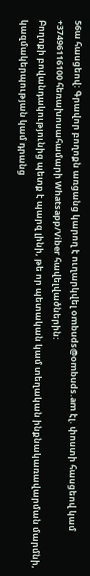56ա հասցեով: Գրավոր բողոքն առցանց կարող է ուղարկվել ombuds@ombuds.am էլ. փոստի հասցեով կամ +37496116100 հեռախոսահամարի Whatsapp/Viber հավելվածներին:
Բողոքի բովանդակությունից պետք է պարզ լինի, թե որ պետական կամ տեղական ինքնակառավարման մարմնի, կազմակերպության կամ դրանց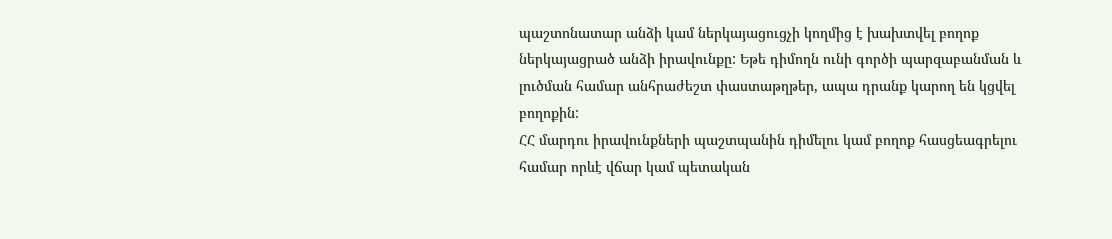պաշտոնատար անձի կամ ներկայացուցչի կողմից է խախտվել բողոք ներկայացրած անձի իրավունքը: Եթե դիմողն ունի գործի պարզաբանման և լուծման համար անհրաժեշտ փաստաթղթեր, ապա դրանք կարող են կցվել բողոքին:
ՀՀ մարդու իրավունքների պաշտպանին դիմելու կամ բողոք հասցեագրելու համար որևէ վճար կամ պետական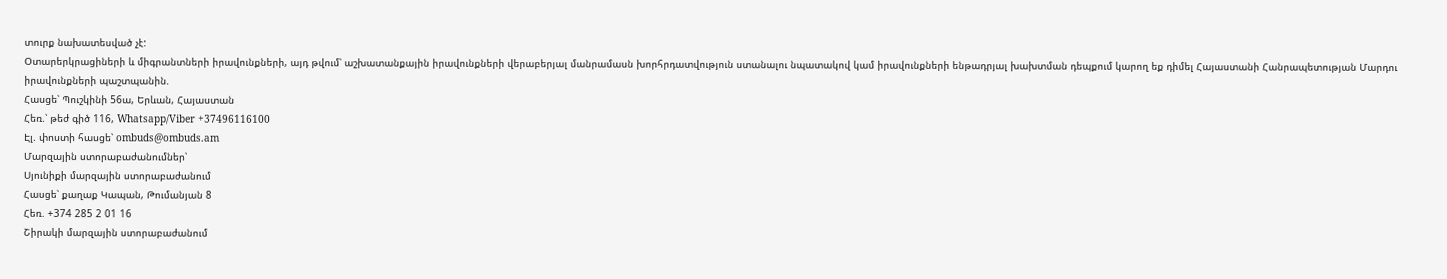տուրք նախատեսված չէ:
Օտարերկրացիների և միգրանտների իրավունքների, այդ թվում՝ աշխատանքային իրավունքների վերաբերյալ մանրամասն խորհրդատվություն ստանալու նպատակով կամ իրավունքների ենթադրյալ խախտման դեպքում կարող եք դիմել Հայաստանի Հանրապետության Մարդու իրավունքների պաշտպանին.
Հասցե՝ Պուշկինի 56ա, Երևան, Հայաստան
Հեռ.՝ թեժ գիծ 116, Whatsapp/Viber +37496116100
Էլ. փոստի հասցե՝ ombuds@ombuds.am
Մարզային ստորաբաժանումներ՝
Սյունիքի մարզային ստորաբաժանում
Հասցե՝ քաղաք Կապան, Թումանյան 8
Հեռ. +374 285 2 01 16
Շիրակի մարզային ստորաբաժանում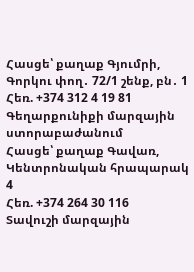Հասցե՝ քաղաք Գյումրի, Գորկու փող․ 72/1 շենք, բն․ 1
Հեռ. +374 312 4 19 81
Գեղարքունիքի մարզային ստորաբաժանում
Հասցե՝ քաղաք Գավառ, Կենտրոնական հրապարակ 4
Հեռ. +374 264 30 116
Տավուշի մարզային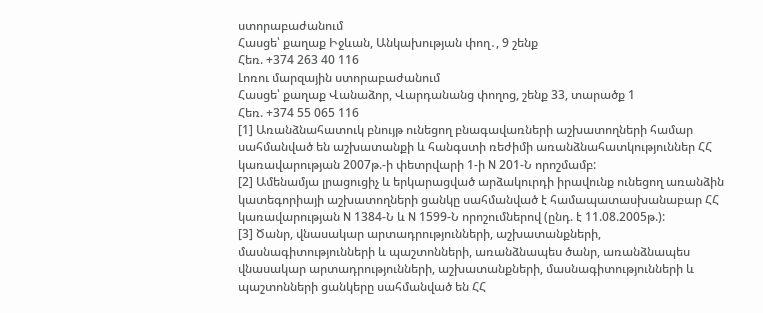ստորաբաժանում
Հասցե՝ քաղաք Իջևան, Անկախության փող․, 9 շենք
Հեռ. +374 263 40 116
Լոռու մարզային ստորաբաժանում
Հասցե՝ քաղաք Վանաձոր, Վարդանանց փողոց, շենք 33, տարածք 1
Հեռ. +374 55 065 116
[1] Առանձնահատուկ բնույթ ունեցող բնագավառների աշխատողների համար սահմանված են աշխատանքի և հանգստի ռեժիմի առանձնահատկություններ ՀՀ կառավարության 2007թ.-ի փետրվարի 1-ի N 201-Ն որոշմամբ:
[2] Ամենամյա լրացուցիչ և երկարացված արձակուրդի իրավունք ունեցող առանձին կատեգորիայի աշխատողների ցանկը սահմանված է համապատասխանաբար ՀՀ կառավարության N 1384-Ն և N 1599-Ն որոշումներով (ընդ. է 11.08.2005թ.):
[3] Ծանր, վնասակար արտադրությունների, աշխատանքների, մասնագիտությունների և պաշտոնների, առանձնապես ծանր, առանձնապես վնասակար արտադրությունների, աշխատանքների, մասնագիտությունների և պաշտոնների ցանկերը սահմանված են ՀՀ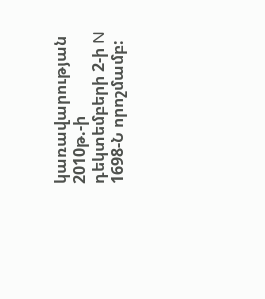կառավարության 2010թ.-ի դեկտեմբերի 2-ի N 1698-Ն որոշմամբ: